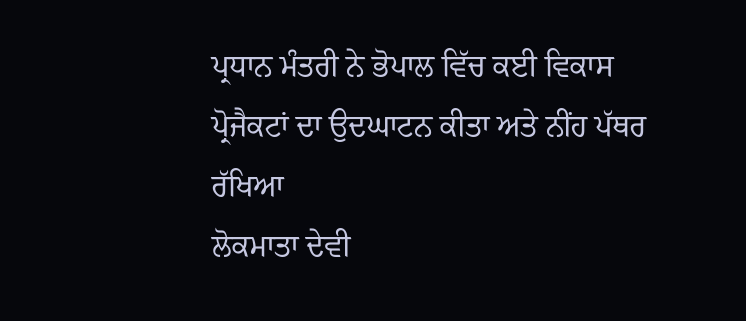ਪ੍ਰਧਾਨ ਮੰਤਰੀ ਨੇ ਭੋਪਾਲ ਵਿੱਚ ਕਈ ਵਿਕਾਸ ਪ੍ਰੋਜੈਕਟਾਂ ਦਾ ਉਦਘਾਟਨ ਕੀਤਾ ਅਤੇ ਨੀਂਹ ਪੱਥਰ ਰੱਖਿਆ
ਲੋਕਮਾਤਾ ਦੇਵੀ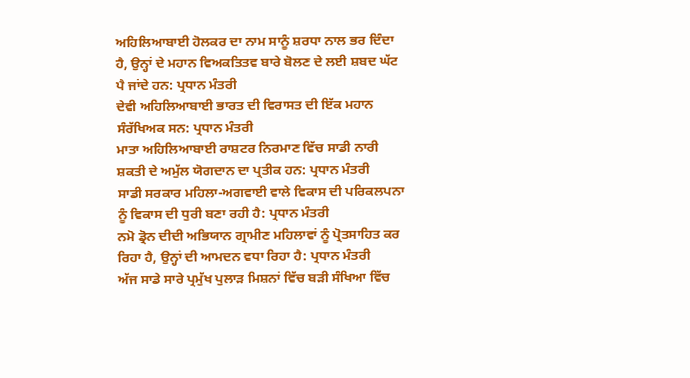ਅਹਿਲਿਆਬਾਈ ਹੋਲਕਰ ਦਾ ਨਾਮ ਸਾਨੂੰ ਸ਼ਰਧਾ ਨਾਲ ਭਰ ਦਿੰਦਾ ਹੈ, ਉਨ੍ਹਾਂ ਦੇ ਮਹਾਨ ਵਿਅਕਤਿਤਵ ਬਾਰੇ ਬੋਲਣ ਦੇ ਲਈ ਸ਼ਬਦ ਘੱਟ ਪੈ ਜਾਂਦੇ ਹਨ: ਪ੍ਰਧਾਨ ਮੰਤਰੀ
ਦੇਵੀ ਅਹਿਲਿਆਬਾਈ ਭਾਰਤ ਦੀ ਵਿਰਾਸਤ ਦੀ ਇੱਕ ਮਹਾਨ ਸੰਰੱਖਿਅਕ ਸਨ: ਪ੍ਰਧਾਨ ਮੰਤਰੀ
ਮਾਤਾ ਅਹਿਲਿਆਬਾਈ ਰਾਸ਼ਟਰ ਨਿਰਮਾਣ ਵਿੱਚ ਸਾਡੀ ਨਾਰੀ ਸ਼ਕਤੀ ਦੇ ਅਮੁੱਲ ਯੋਗਦਾਨ ਦਾ ਪ੍ਰਤੀਕ ਹਨ: ਪ੍ਰਧਾਨ ਮੰਤਰੀ
ਸਾਡੀ ਸਰਕਾਰ ਮਹਿਲਾ-ਅਗਵਾਈ ਵਾਲੇ ਵਿਕਾਸ ਦੀ ਪਰਿਕਲਪਨਾ ਨੂੰ ਵਿਕਾਸ ਦੀ ਧੁਰੀ ਬਣਾ ਰਹੀ ਹੈ: ਪ੍ਰਧਾਨ ਮੰਤਰੀ
ਨਮੋ ਡ੍ਰੋਨ ਦੀਦੀ ਅਭਿਯਾਨ ਗ੍ਰਾਮੀਣ ਮਹਿਲਾਵਾਂ ਨੂੰ ਪ੍ਰੋਤਸਾਹਿਤ ਕਰ ਰਿਹਾ ਹੈ, ਉਨ੍ਹਾਂ ਦੀ ਆਮਦਨ ਵਧਾ ਰਿਹਾ ਹੈ: ਪ੍ਰਧਾਨ ਮੰਤਰੀ
ਅੱਜ ਸਾਡੇ ਸਾਰੇ ਪ੍ਰਮੁੱਖ ਪੁਲਾੜ ਮਿਸ਼ਨਾਂ ਵਿੱਚ ਬੜੀ ਸੰਖਿਆ ਵਿੱਚ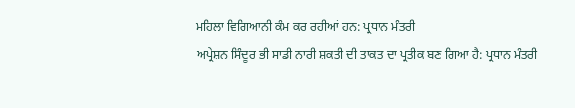ਮਹਿਲਾ ਵਿਗਿਆਨੀ ਕੰਮ ਕਰ ਰਹੀਆਂ ਹਨ: ਪ੍ਰਧਾਨ ਮੰਤਰੀ
ਅਪ੍ਰੇਸ਼ਨ ਸਿੰਦੂਰ ਭੀ ਸਾਡੀ ਨਾਰੀ ਸ਼ਕਤੀ ਦੀ ਤਾਕਤ ਦਾ ਪ੍ਰਤੀਕ ਬਣ ਗਿਆ ਹੈ: ਪ੍ਰਧਾਨ ਮੰਤਰੀ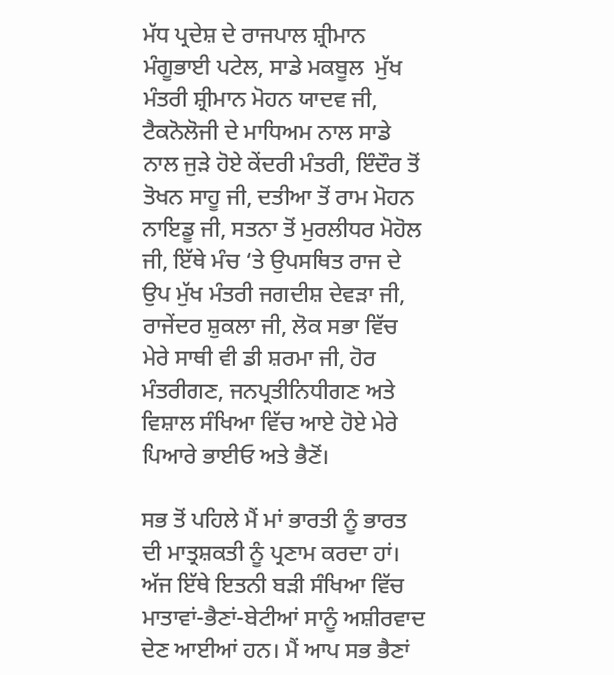ਮੱਧ ਪ੍ਰਦੇਸ਼ ਦੇ ਰਾਜਪਾਲ ਸ਼੍ਰੀਮਾਨ ਮੰਗੂਭਾਈ ਪਟੇਲ, ਸਾਡੇ ਮਕਬੂਲ  ਮੁੱਖ ਮੰਤਰੀ ਸ਼੍ਰੀਮਾਨ ਮੋਹਨ ਯਾਦਵ ਜੀ, ਟੈਕਨੋਲੋਜੀ ਦੇ ਮਾਧਿਅਮ ਨਾਲ ਸਾਡੇ ਨਾਲ ਜੁੜੇ ਹੋਏ ਕੇਂਦਰੀ ਮੰਤਰੀ, ਇੰਦੌਰ ਤੋਂ ਤੋਖਨ ਸਾਹੂ ਜੀ, ਦਤੀਆ ਤੋਂ ਰਾਮ ਮੋਹਨ ਨਾਇਡੂ ਜੀ, ਸਤਨਾ ਤੋਂ ਮੁਰਲੀਧਰ ਮੋਹੋਲ ਜੀ, ਇੱਥੇ ਮੰਚ ‘ਤੇ ਉਪਸਥਿਤ ਰਾਜ ਦੇ ਉਪ ਮੁੱਖ ਮੰਤਰੀ ਜਗਦੀਸ਼ ਦੇਵੜਾ ਜੀ, ਰਾਜੇਂਦਰ ਸ਼ੁਕਲਾ ਜੀ, ਲੋਕ ਸਭਾ ਵਿੱਚ ਮੇਰੇ ਸਾਥੀ ਵੀ ਡੀ ਸ਼ਰਮਾ ਜੀ, ਹੋਰ ਮੰਤਰੀਗਣ, ਜਨਪ੍ਰਤੀਨਿਧੀਗਣ ਅਤੇ ਵਿਸ਼ਾਲ ਸੰਖਿਆ ਵਿੱਚ ਆਏ ਹੋਏ ਮੇਰੇ ਪਿਆਰੇ ਭਾਈਓ ਅਤੇ ਭੈਣੋਂ।

ਸਭ ਤੋਂ ਪਹਿਲੇ ਮੈਂ ਮਾਂ ਭਾਰਤੀ ਨੂੰ ਭਾਰਤ ਦੀ ਮਾਤ੍ਰਸ਼ਕਤੀ ਨੂੰ ਪ੍ਰਣਾਮ ਕਰਦਾ ਹਾਂ। ਅੱਜ ਇੱਥੇ ਇਤਨੀ ਬੜੀ ਸੰਖਿਆ ਵਿੱਚ ਮਾਤਾਵਾਂ-ਭੈਣਾਂ-ਬੇਟੀਆਂ ਸਾਨੂੰ ਅਸ਼ੀਰਵਾਦ ਦੇਣ ਆਈਆਂ ਹਨ। ਮੈਂ ਆਪ ਸਭ ਭੈਣਾਂ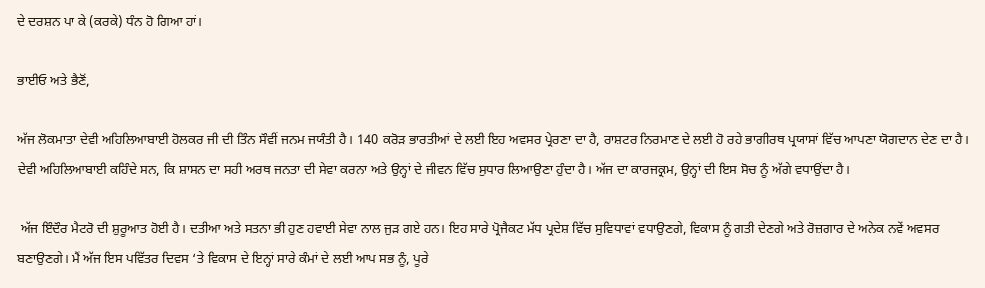ਦੇ ਦਰਸ਼ਨ ਪਾ ਕੇ (ਕਰਕੇ) ਧੰਨ ਹੋ ਗਿਆ ਹਾਂ।

ਭਾਈਓ ਅਤੇ ਭੈਣੋਂ,

ਅੱਜ ਲੋਕਮਾਤਾ ਦੇਵੀ ਅਹਿਲਿਆਬਾਈ ਹੋਲਕਰ ਜੀ ਦੀ ਤਿੰਨ ਸੌਵੀਂ ਜਨਮ ਜਯੰਤੀ ਹੈ। 140 ਕਰੋੜ ਭਾਰਤੀਆਂ ਦੇ ਲਈ ਇਹ ਅਵਸਰ ਪ੍ਰੇਰਣਾ ਦਾ ਹੈ, ਰਾਸ਼ਟਰ ਨਿਰਮਾਣ ਦੇ ਲਈ ਹੋ ਰਹੇ ਭਾਗੀਰਥ ਪ੍ਰਯਾਸਾਂ ਵਿੱਚ ਆਪਣਾ ਯੋਗਦਾਨ ਦੇਣ ਦਾ ਹੈ। ਦੇਵੀ ਅਹਿਲਿਆਬਾਈ ਕਹਿੰਦੇ ਸਨ, ਕਿ ਸ਼ਾਸਨ ਦਾ ਸਹੀ ਅਰਥ ਜਨਤਾ ਦੀ ਸੇਵਾ ਕਰਨਾ ਅਤੇ ਉਨ੍ਹਾਂ ਦੇ ਜੀਵਨ ਵਿੱਚ ਸੁਧਾਰ ਲਿਆਉਣਾ ਹੁੰਦਾ ਹੈ। ਅੱਜ ਦਾ ਕਾਰਜਕ੍ਰਮ, ਉਨ੍ਹਾਂ ਦੀ ਇਸ ਸੋਚ ਨੂੰ ਅੱਗੇ ਵਧਾਉਂਦਾ ਹੈ।

 ਅੱਜ ਇੰਦੌਰ ਮੈਟਰੋ ਦੀ ਸ਼ੁਰੂਆਤ ਹੋਈ ਹੈ। ਦਤੀਆ ਅਤੇ ਸਤਨਾ ਭੀ ਹੁਣ ਹਵਾਈ ਸੇਵਾ ਨਾਲ ਜੁੜ ਗਏ ਹਨ। ਇਹ ਸਾਰੇ ਪ੍ਰੋਜੈਕਟ ਮੱਧ ਪ੍ਰਦੇਸ਼ ਵਿੱਚ ਸੁਵਿਧਾਵਾਂ ਵਧਾਉਣਗੇ, ਵਿਕਾਸ ਨੂੰ ਗਤੀ ਦੇਣਗੇ ਅਤੇ ਰੋਜ਼ਗਾਰ ਦੇ ਅਨੇਕ ਨਵੇਂ ਅਵਸਰ ਬਣਾਉਣਗੇ। ਮੈਂ ਅੱਜ ਇਸ ਪਵਿੱਤਰ ਦਿਵਸ ‘ਤੇ ਵਿਕਾਸ ਦੇ ਇਨ੍ਹਾਂ ਸਾਰੇ ਕੰਮਾਂ ਦੇ ਲਈ ਆਪ ਸਭ ਨੂੰ, ਪੂਰੇ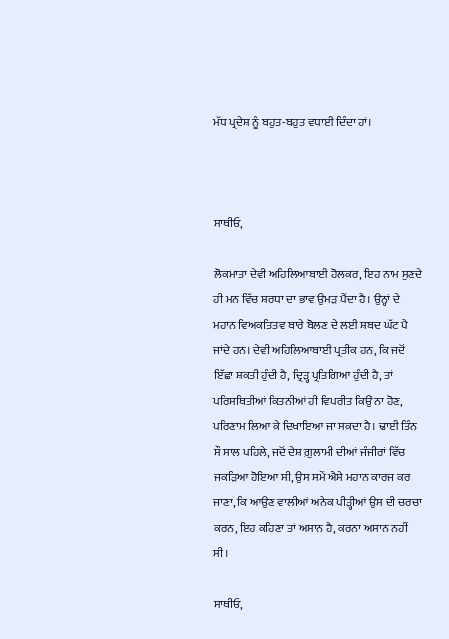ਮੱਧ ਪ੍ਰਦੇਸ਼ ਨੂੰ ਬਹੁਤ-ਬਹੁਤ ਵਧਾਈ ਦਿੰਦਾ ਹਾਂ।



ਸਾਥੀਓ,

ਲੋਕਮਾਤਾ ਦੇਵੀ ਅਹਿਲਿਆਬਾਈ ਹੋਲਕਰ, ਇਹ ਨਾਮ ਸੁਣਦੇ ਹੀ ਮਨ ਵਿੱਚ ਸ਼ਰਧਾ ਦਾ ਭਾਵ ਉਮੜ ਪੈਂਦਾ ਹੈ। ਉਨ੍ਹਾਂ ਦੇ ਮਹਾਨ ਵਿਅਕਤਿਤਵ ਬਾਰੇ ਬੋਲਣ ਦੇ ਲਈ ਸ਼ਬਦ ਘੱਟ ਪੈ ਜਾਂਦੇ ਹਨ। ਦੇਵੀ ਅਹਿਲਿਆਬਾਈ ਪ੍ਰਤੀਕ ਹਨ, ਕਿ ਜਦੋਂ ਇੱਛਾ ਸ਼ਕਤੀ ਹੁੰਦੀ ਹੈ, ਦ੍ਰਿੜ੍ਹ ਪ੍ਰਤਿਗਿਆ ਹੁੰਦੀ ਹੈ, ਤਾਂ ਪਰਿਸਥਿਤੀਆਂ ਕਿਤਨੀਆਂ ਹੀ ਵਿਪਰੀਤ ਕਿਉਂ ਨਾ ਹੋਣ, ਪਰਿਣਾਮ ਲਿਆ ਕੇ ਦਿਖਾਇਆ ਜਾ ਸਕਦਾ ਹੈ। ਢਾਈ ਤਿੰਨ ਸੌ ਸਾਲ ਪਹਿਲੇ, ਜਦੋਂ ਦੇਸ਼ ਗ਼ੁਲਾਮੀ ਦੀਆਂ ਜੰਜੀਰਾਂ ਵਿੱਚ ਜਕੜਿਆ ਹੋਇਆ ਸੀ, ਉਸ ਸਮੇਂ ਐਸੇ ਮਹਾਨ ਕਾਰਜ ਕਰ ਜਾਣਾ, ਕਿ ਆਉਣ ਵਾਲੀਆਂ ਅਨੇਕ ਪੀੜ੍ਹੀਆਂ ਉਸ ਦੀ ਚਰਚਾ ਕਰਨ, ਇਹ ਕਹਿਣਾ ਤਾਂ ਅਸਾਨ ਹੈ, ਕਰਨਾ ਅਸਾਨ ਨਹੀਂ ਸੀ।

ਸਾਥੀਓ,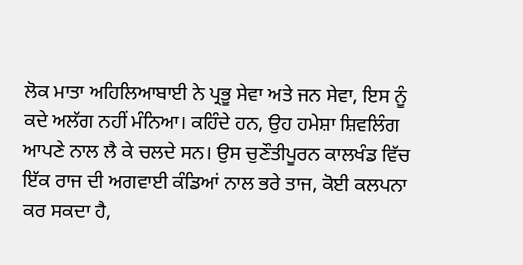ਲੋਕ ਮਾਤਾ ਅਹਿਲਿਆਬਾਈ ਨੇ ਪ੍ਰਭੂ ਸੇਵਾ ਅਤੇ ਜਨ ਸੇਵਾ, ਇਸ ਨੂੰ ਕਦੇ ਅਲੱਗ ਨਹੀਂ ਮੰਨਿਆ। ਕਹਿੰਦੇ ਹਨ, ਉਹ ਹਮੇਸ਼ਾ ਸ਼ਿਵਲਿੰਗ ਆਪਣੇ ਨਾਲ ਲੈ ਕੇ ਚਲਦੇ ਸਨ। ਉਸ ਚੁਣੌਤੀਪੂਰਨ ਕਾਲਖੰਡ ਵਿੱਚ ਇੱਕ ਰਾਜ ਦੀ ਅਗਵਾਈ ਕੰਡਿਆਂ ਨਾਲ ਭਰੇ ਤਾਜ, ਕੋਈ ਕਲਪਨਾ ਕਰ ਸਕਦਾ ਹੈ,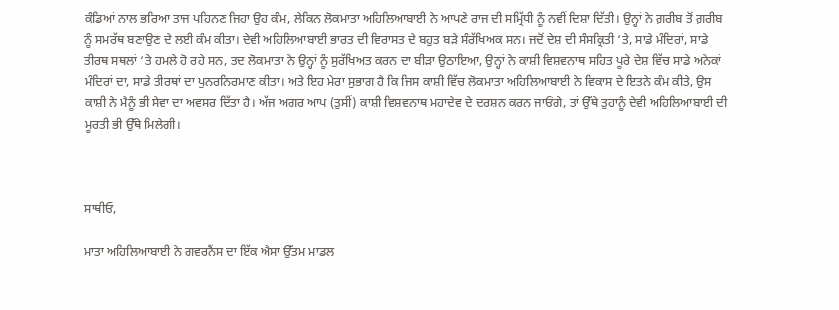ਕੰਡਿਆਂ ਨਾਲ ਭਰਿਆ ਤਾਜ ਪਹਿਨਣ ਜਿਹਾ ਉਹ ਕੰਮ, ਲੇਕਿਨ ਲੋਕਮਾਤਾ ਅਹਿਲਿਆਬਾਈ ਨੇ ਆਪਣੇ ਰਾਜ ਦੀ ਸਮ੍ਰਿੱਧੀ ਨੂੰ ਨਵੀਂ ਦਿਸ਼ਾ ਦਿੱਤੀ। ਉਨ੍ਹਾਂ ਨੇ ਗ਼ਰੀਬ ਤੋਂ ਗ਼ਰੀਬ ਨੂੰ ਸਮਰੱਥ ਬਣਾਉਣ ਦੇ ਲਈ ਕੰਮ ਕੀਤਾ। ਦੇਵੀ ਅਹਿਲਿਆਬਾਈ ਭਾਰਤ ਦੀ ਵਿਰਾਸਤ ਦੇ ਬਹੁਤ ਬੜੇ ਸੰਰੱਖਿਅਕ ਸਨ। ਜਦੋਂ ਦੇਸ਼ ਦੀ ਸੰਸਕ੍ਰਿਤੀ ‘ਤੇ, ਸਾਡੇ ਮੰਦਿਰਾਂ, ਸਾਡੇ ਤੀਰਥ ਸਥਲਾਂ ‘ਤੇ ਹਮਲੇ ਹੋ ਰਹੇ ਸਨ, ਤਦ ਲੋਕਮਾਤਾ ਨੇ ਉਨ੍ਹਾਂ ਨੂੰ ਸੁਰੱਖਿਅਤ ਕਰਨ ਦਾ ਬੀੜਾ ਉਠਾਇਆ, ਉਨ੍ਹਾਂ ਨੇ ਕਾਸ਼ੀ ਵਿਸ਼ਵਨਾਥ ਸਹਿਤ ਪੂਰੇ ਦੇਸ਼ ਵਿੱਚ ਸਾਡੇ ਅਨੇਕਾਂ ਮੰਦਿਰਾਂ ਦਾ, ਸਾਡੇ ਤੀਰਥਾਂ ਦਾ ਪੁਨਰਨਿਰਮਾਣ ਕੀਤਾ। ਅਤੇ ਇਹ ਮੇਰਾ ਸੁਭਾਗ ਹੈ ਕਿ ਜਿਸ ਕਾਸ਼ੀ ਵਿੱਚ ਲੋਕਮਾਤਾ ਅਹਿਲਿਆਬਾਈ ਨੇ ਵਿਕਾਸ ਦੇ ਇਤਨੇ ਕੰਮ ਕੀਤੇ, ਉਸ ਕਾਸ਼ੀ ਨੇ ਮੈਨੂੰ ਭੀ ਸੇਵਾ ਦਾ ਅਵਸਰ ਦਿੱਤਾ ਹੈ। ਅੱਜ ਅਗਰ ਆਪ (ਤੁਸੀਂ) ਕਾਸ਼ੀ ਵਿਸ਼ਵਨਾਥ ਮਹਾਦੇਵ ਦੇ ਦਰਸ਼ਨ ਕਰਨ ਜਾਓਂਗੇ, ਤਾਂ ਉੱਥੇ ਤੁਹਾਨੂੰ ਦੇਵੀ ਅਹਿਲਿਆਬਾਈ ਦੀ ਮੂਰਤੀ ਭੀ ਉੱਥੇ ਮਿਲੇਗੀ।



ਸਾਥੀਓ,

ਮਾਤਾ ਅਹਿਲਿਆਬਾਈ ਨੇ ਗਵਰਨੈਂਸ ਦਾ ਇੱਕ ਐਸਾ ਉੱਤਮ ਮਾਡਲ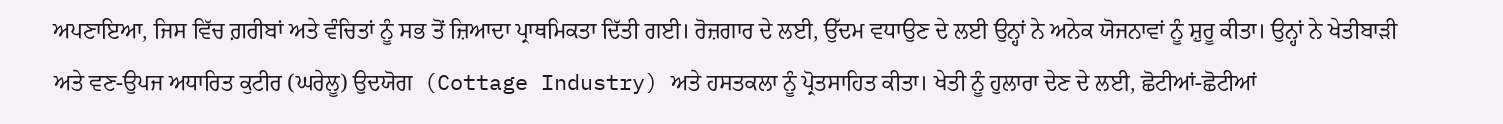ਅਪਣਾਇਆ, ਜਿਸ ਵਿੱਚ ਗ਼ਰੀਬਾਂ ਅਤੇ ਵੰਚਿਤਾਂ ਨੂੰ ਸਭ ਤੋਂ ਜ਼ਿਆਦਾ ਪ੍ਰਾਥਮਿਕਤਾ ਦਿੱਤੀ ਗਈ। ਰੋਜ਼ਗਾਰ ਦੇ ਲਈ, ਉੱਦਮ ਵਧਾਉਣ ਦੇ ਲਈ ਉਨ੍ਹਾਂ ਨੇ ਅਨੇਕ ਯੋਜਨਾਵਾਂ ਨੂੰ ਸ਼ੁਰੂ ਕੀਤਾ। ਉਨ੍ਹਾਂ ਨੇ ਖੇਤੀਬਾੜੀ ਅਤੇ ਵਣ-ਉਪਜ ਅਧਾਰਿਤ ਕੁਟੀਰ (ਘਰੇਲੂ) ਉਦਯੋਗ  (Cottage Industry) ਅਤੇ ਹਸਤਕਲਾ ਨੂੰ ਪ੍ਰੋਤਸਾਹਿਤ ਕੀਤਾ। ਖੇਤੀ ਨੂੰ ਹੁਲਾਰਾ ਦੇਣ ਦੇ ਲਈ, ਛੋਟੀਆਂ-ਛੋਟੀਆਂ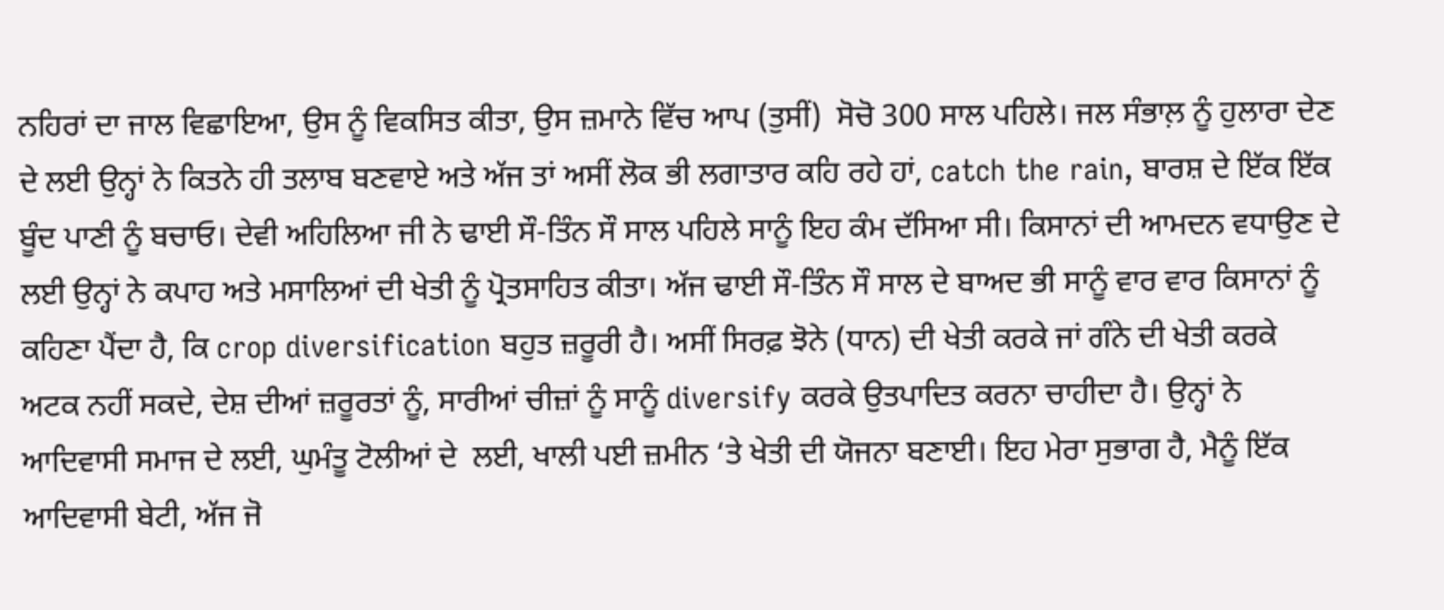ਨਹਿਰਾਂ ਦਾ ਜਾਲ ਵਿਛਾਇਆ, ਉਸ ਨੂੰ ਵਿਕਸਿਤ ਕੀਤਾ, ਉਸ ਜ਼ਮਾਨੇ ਵਿੱਚ ਆਪ (ਤੁਸੀਂ)  ਸੋਚੋ 300 ਸਾਲ ਪਹਿਲੇ। ਜਲ ਸੰਭਾਲ਼ ਨੂੰ ਹੁਲਾਰਾ ਦੇਣ ਦੇ ਲਈ ਉਨ੍ਹਾਂ ਨੇ ਕਿਤਨੇ ਹੀ ਤਲਾਬ ਬਣਵਾਏ ਅਤੇ ਅੱਜ ਤਾਂ ਅਸੀਂ ਲੋਕ ਭੀ ਲਗਾਤਾਰ ਕਹਿ ਰਹੇ ਹਾਂ, catch the rain, ਬਾਰਸ਼ ਦੇ ਇੱਕ ਇੱਕ ਬੂੰਦ ਪਾਣੀ ਨੂੰ ਬਚਾਓ। ਦੇਵੀ ਅਹਿਲਿਆ ਜੀ ਨੇ ਢਾਈ ਸੌ-ਤਿੰਨ ਸੌ ਸਾਲ ਪਹਿਲੇ ਸਾਨੂੰ ਇਹ ਕੰਮ ਦੱਸਿਆ ਸੀ। ਕਿਸਾਨਾਂ ਦੀ ਆਮਦਨ ਵਧਾਉਣ ਦੇ ਲਈ ਉਨ੍ਹਾਂ ਨੇ ਕਪਾਹ ਅਤੇ ਮਸਾਲਿਆਂ ਦੀ ਖੇਤੀ ਨੂੰ ਪ੍ਰੋਤਸਾਹਿਤ ਕੀਤਾ। ਅੱਜ ਢਾਈ ਸੌ-ਤਿੰਨ ਸੌ ਸਾਲ ਦੇ ਬਾਅਦ ਭੀ ਸਾਨੂੰ ਵਾਰ ਵਾਰ ਕਿਸਾਨਾਂ ਨੂੰ ਕਹਿਣਾ ਪੈਂਦਾ ਹੈ, ਕਿ crop diversification ਬਹੁਤ ਜ਼ਰੂਰੀ ਹੈ। ਅਸੀਂ ਸਿਰਫ਼ ਝੋਨੇ (ਧਾਨ) ਦੀ ਖੇਤੀ ਕਰਕੇ ਜਾਂ ਗੰਨੇ ਦੀ ਖੇਤੀ ਕਰਕੇ ਅਟਕ ਨਹੀਂ ਸਕਦੇ, ਦੇਸ਼ ਦੀਆਂ ਜ਼ਰੂਰਤਾਂ ਨੂੰ, ਸਾਰੀਆਂ ਚੀਜ਼ਾਂ ਨੂੰ ਸਾਨੂੰ diversify ਕਰਕੇ ਉਤਪਾਦਿਤ ਕਰਨਾ ਚਾਹੀਦਾ ਹੈ। ਉਨ੍ਹਾਂ ਨੇ ਆਦਿਵਾਸੀ ਸਮਾਜ ਦੇ ਲਈ, ਘੁਮੰਤੂ ਟੋਲੀਆਂ ਦੇ  ਲਈ, ਖਾਲੀ ਪਈ ਜ਼ਮੀਨ ‘ਤੇ ਖੇਤੀ ਦੀ ਯੋਜਨਾ ਬਣਾਈ। ਇਹ ਮੇਰਾ ਸੁਭਾਗ ਹੈ, ਮੈਨੂੰ ਇੱਕ ਆਦਿਵਾਸੀ ਬੇਟੀ, ਅੱਜ ਜੋ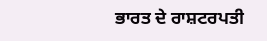ਭਾਰਤ ਦੇ ਰਾਸ਼ਟਰਪਤੀ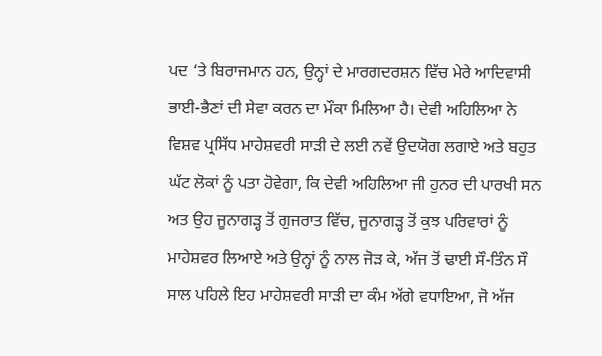ਪਦ ‘ਤੇ ਬਿਰਾਜਮਾਨ ਹਨ, ਉਨ੍ਹਾਂ ਦੇ ਮਾਰਗਦਰਸ਼ਨ ਵਿੱਚ ਮੇਰੇ ਆਦਿਵਾਸੀ ਭਾਈ-ਭੈਣਾਂ ਦੀ ਸੇਵਾ ਕਰਨ ਦਾ ਮੌਕਾ ਮਿਲਿਆ ਹੈ। ਦੇਵੀ ਅਹਿਲਿਆ ਨੇ ਵਿਸ਼ਵ ਪ੍ਰਸਿੱਧ ਮਾਹੇਸ਼ਵਰੀ ਸਾੜੀ ਦੇ ਲਈ ਨਵੇਂ ਉਦਯੋਗ ਲਗਾਏ ਅਤੇ ਬਹੁਤ ਘੱਟ ਲੋਕਾਂ ਨੂੰ ਪਤਾ ਹੋਵੇਗਾ, ਕਿ ਦੇਵੀ ਅਹਿਲਿਆ ਜੀ ਹੁਨਰ ਦੀ ਪਾਰਖੀ ਸਨ ਅਤ ਉਹ ਜੂਨਾਗੜ੍ਹ ਤੋਂ ਗੁਜਰਾਤ ਵਿੱਚ, ਜੂਨਾਗੜ੍ਹ ਤੋਂ ਕੁਝ ਪਰਿਵਾਰਾਂ ਨੂੰ ਮਾਹੇਸ਼ਵਰ ਲਿਆਏ ਅਤੇ ਉਨ੍ਹਾਂ ਨੂੰ ਨਾਲ ਜੋੜ ਕੇ, ਅੱਜ ਤੋਂ ਢਾਈ ਸੌ-ਤਿੰਨ ਸੌ ਸਾਲ ਪਹਿਲੇ ਇਹ ਮਾਹੇਸ਼ਵਰੀ ਸਾੜੀ ਦਾ ਕੰਮ ਅੱਗੇ ਵਧਾਇਆ, ਜੋ ਅੱਜ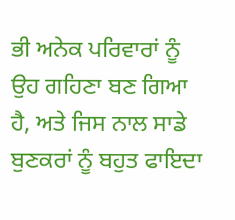ਭੀ ਅਨੇਕ ਪਰਿਵਾਰਾਂ ਨੂੰ ਉਹ ਗਹਿਣਾ ਬਣ ਗਿਆ ਹੈ, ਅਤੇ ਜਿਸ ਨਾਲ ਸਾਡੇ ਬੁਣਕਰਾਂ ਨੂੰ ਬਹੁਤ ਫਾਇਦਾ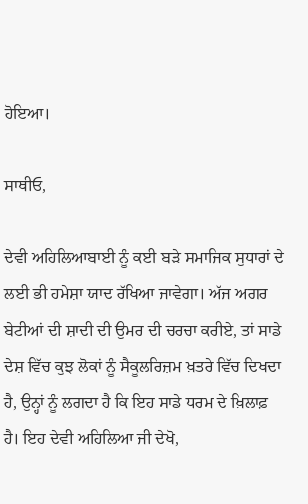ਹੋਇਆ।

ਸਾਥੀਓ,

ਦੇਵੀ ਅਹਿਲਿਆਬਾਈ ਨੂੰ ਕਈ ਬੜੇ ਸਮਾਜਿਕ ਸੁਧਾਰਾਂ ਦੇ ਲਈ ਭੀ ਹਮੇਸ਼ਾ ਯਾਦ ਰੱਖਿਆ ਜਾਵੇਗਾ। ਅੱਜ ਅਗਰ ਬੇਟੀਆਂ ਦੀ ਸ਼ਾਦੀ ਦੀ ਉਮਰ ਦੀ ਚਰਚਾ ਕਰੀਏ, ਤਾਂ ਸਾਡੇ ਦੇਸ਼ ਵਿੱਚ ਕੁਝ ਲੋਕਾਂ ਨੂੰ ਸੈਕੂਲਰਿਜ਼ਮ ਖ਼ਤਰੇ ਵਿੱਚ ਦਿਖਦਾ ਹੈ, ਉਨ੍ਹਾਂ ਨੂੰ ਲਗਦਾ ਹੈ ਕਿ ਇਹ ਸਾਡੇ ਧਰਮ ਦੇ ਖ਼ਿਲਾਫ਼ ਹੈ। ਇਹ ਦੇਵੀ ਅਹਿਲਿਆ ਜੀ ਦੇਖੋ,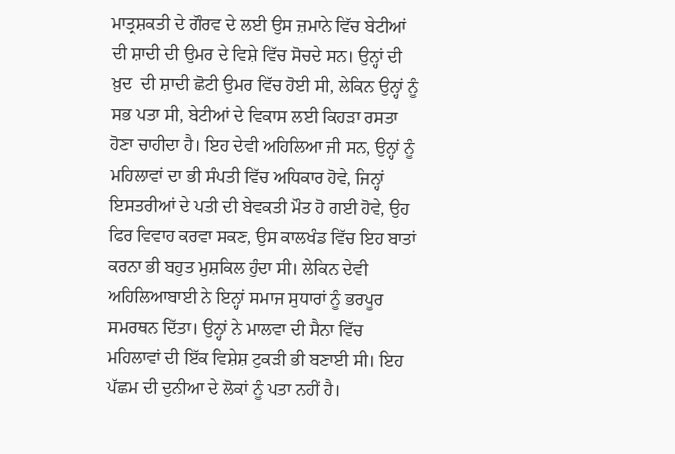ਮਾਤ੍ਰਸ਼ਕਤੀ ਦੇ ਗੌਰਵ ਦੇ ਲਈ ਉਸ ਜ਼ਮਾਨੇ ਵਿੱਚ ਬੇਟੀਆਂ ਦੀ ਸ਼ਾਦੀ ਦੀ ਉਮਰ ਦੇ ਵਿਸ਼ੇ ਵਿੱਚ ਸੋਚਦੇ ਸਨ। ਉਨ੍ਹਾਂ ਦੀ ਖ਼ੁਦ  ਦੀ ਸ਼ਾਦੀ ਛੋਟੀ ਉਮਰ ਵਿੱਚ ਹੋਈ ਸੀ, ਲੇਕਿਨ ਉਨ੍ਹਾਂ ਨੂੰ ਸਭ ਪਤਾ ਸੀ, ਬੇਟੀਆਂ ਦੇ ਵਿਕਾਸ ਲਈ ਕਿਹੜਾ ਰਸਤਾ ਹੋਣਾ ਚਾਹੀਦਾ ਹੈ। ਇਹ ਦੇਵੀ ਅਹਿਲਿਆ ਜੀ ਸਨ, ਉਨ੍ਹਾਂ ਨੂੰ ਮਹਿਲਾਵਾਂ ਦਾ ਭੀ ਸੰਪਤੀ ਵਿੱਚ ਅਧਿਕਾਰ ਹੋਵੇ, ਜਿਨ੍ਹਾਂ ਇਸਤਰੀਆਂ ਦੇ ਪਤੀ ਦੀ ਬੇਵਕਤੀ ਮੌਤ ਹੋ ਗਈ ਹੋਵੇ, ਉਹ ਫਿਰ ਵਿਵਾਹ ਕਰਵਾ ਸਕਣ, ਉਸ ਕਾਲਖੰਡ ਵਿੱਚ ਇਹ ਬਾਤਾਂ ਕਰਨਾ ਭੀ ਬਹੁਤ ਮੁਸ਼ਕਿਲ ਹੁੰਦਾ ਸੀ। ਲੇਕਿਨ ਦੇਵੀ ਅਹਿਲਿਆਬਾਈ ਨੇ ਇਨ੍ਹਾਂ ਸਮਾਜ ਸੁਧਾਰਾਂ ਨੂੰ ਭਰਪੂਰ ਸਮਰਥਨ ਦਿੱਤਾ। ਉਨ੍ਹਾਂ ਨੇ ਮਾਲਵਾ ਦੀ ਸੈਨਾ ਵਿੱਚ ਮਹਿਲਾਵਾਂ ਦੀ ਇੱਕ ਵਿਸ਼ੇਸ਼ ਟੁਕੜੀ ਭੀ ਬਣਾਈ ਸੀ। ਇਹ ਪੱਛਮ ਦੀ ਦੁਨੀਆ ਦੇ ਲੋਕਾਂ ਨੂੰ ਪਤਾ ਨਹੀਂ ਹੈ।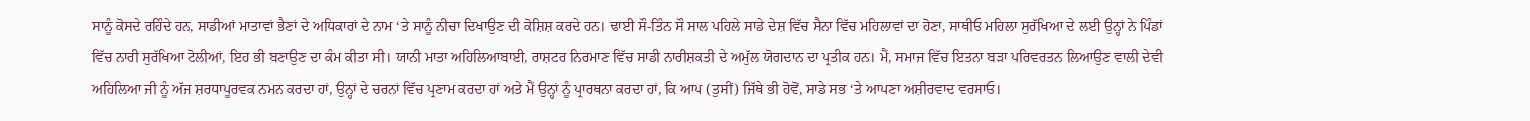ਸਾਨੂੰ ਕੋਸਦੇ ਰਹਿੰਦੇ ਹਨ, ਸਾਡੀਆਂ ਮਾਤਾਵਾਂ ਭੈਣਾਂ ਦੇ ਅਧਿਕਾਰਾਂ ਦੇ ਨਾਮ ‘ਤੇ ਸਾਨੂੰ ਨੀਚਾ ਦਿਖਾਉਣ ਦੀ ਕੋਸ਼ਿਸ਼ ਕਰਦੇ ਹਨ। ਢਾਈ ਸੌ-ਤਿੰਨ ਸੌ ਸਾਲ ਪਹਿਲੇ ਸਾਡੇ ਦੇਸ਼ ਵਿੱਚ ਸੈਨਾ ਵਿੱਚ ਮਹਿਲਾਵਾਂ ਦਾ ਹੋਣਾ, ਸਾਥੀਓ ਮਹਿਲਾ ਸੁਰੱਖਿਆ ਦੇ ਲਈ ਉਨ੍ਹਾਂ ਨੇ ਪਿੰਡਾਂ ਵਿੱਚ ਨਾਰੀ ਸੁਰੱਖਿਆ ਟੋਲੀਆਂ, ਇਹ ਭੀ ਬਣਾਉਣ ਦਾ ਕੰਮ ਕੀਤਾ ਸੀ। ਯਾਨੀ ਮਾਤਾ ਅਹਿਲਿਆਬਾਈ, ਰਾਸ਼ਟਰ ਨਿਰਮਾਣ ਵਿੱਚ ਸਾਡੀ ਨਾਰੀਸ਼ਕਤੀ ਦੇ ਅਮੁੱਲ ਯੋਗਦਾਨ ਦਾ ਪ੍ਰਤੀਕ ਹਨ। ਮੈਂ, ਸਮਾਜ ਵਿੱਚ ਇਤਨਾ ਬੜਾ ਪਰਿਵਰਤਨ ਲਿਆਉਣ ਵਾਲੀ ਦੇਵੀ ਅਹਿਲਿਆ ਜੀ ਨੂੰ ਅੱਜ ਸ਼ਰਧਾਪੂਰਵਕ ਨਮਨ ਕਰਦਾ ਹਾਂ, ਉਨ੍ਹਾਂ ਦੇ ਚਰਨਾਂ ਵਿੱਚ ਪ੍ਰਣਾਮ ਕਰਦਾ ਹਾਂ ਅਤੇ ਮੈਂ ਉਨ੍ਹਾਂ ਨੂੰ ਪ੍ਰਾਰਥਨਾ ਕਰਦਾ ਹਾਂ, ਕਿ ਆਪ (ਤੁਸੀਂ) ਜਿੱਥੇ ਭੀ ਹੋਵੋਂ, ਸਾਡੇ ਸਭ ‘ਤੇ ਆਪਣਾ ਅਸ਼ੀਰਵਾਦ ਵਰਸਾਓ।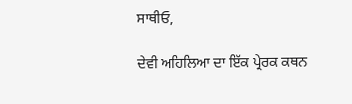ਸਾਥੀਓ,

ਦੇਵੀ ਅਹਿਲਿਆ ਦਾ ਇੱਕ ਪ੍ਰੇਰਕ ਕਥਨ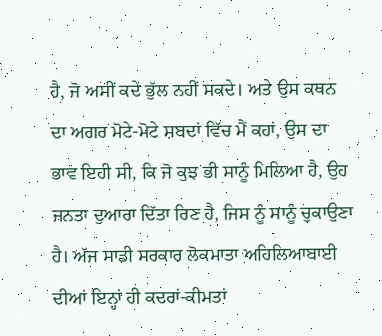ਹੈ, ਜੋ ਅਸੀਂ ਕਦੇ ਭੁੱਲ ਨਹੀਂ ਸਕਦੇ। ਅਤੇ ਉਸ ਕਥਨ ਦਾ ਅਗਰ ਮੋਟੇ-ਮੋਟੇ ਸ਼ਬਦਾਂ ਵਿੱਚ ਮੈਂ ਕਹਾਂ, ਉਸ ਦਾ ਭਾਵ ਇਹੀ ਸੀ, ਕਿ ਜੋ ਕੁਝ ਭੀ ਸਾਨੂੰ ਮਿਲਿਆ ਹੈ, ਉਹ ਜਨਤਾ ਦੁਆਰਾ ਦਿੱਤਾ ਰਿਣ ਹੈ, ਜਿਸ ਨੂੰ ਸਾਨੂੰ ਚੁਕਾਉਣਾ ਹੈ। ਅੱਜ ਸਾਡੀ ਸਰਕਾਰ ਲੋਕਮਾਤਾ ਅਹਿਲਿਆਬਾਈ ਦੀਆਂ ਇਨ੍ਹਾਂ ਹੀ ਕਦਰਾਂ-ਕੀਮਤਾਂ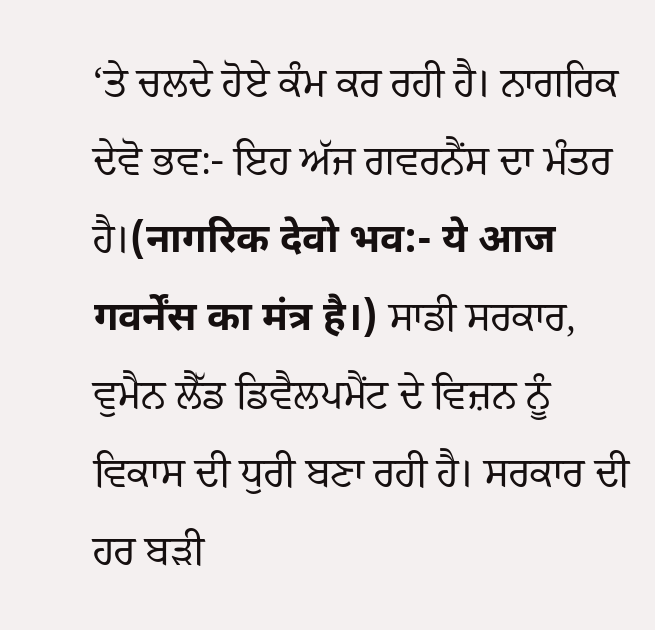‘ਤੇ ਚਲਦੇ ਹੋਏ ਕੰਮ ਕਰ ਰਹੀ ਹੈ। ਨਾਗਰਿਕ ਦੇਵੋ ਭਵ:- ਇਹ ਅੱਜ ਗਵਰਨੈਂਸ ਦਾ ਮੰਤਰ ਹੈ।(नागरिक देवो भव:- ये आज गवर्नेंस का मंत्र है।) ਸਾਡੀ ਸਰਕਾਰ, ਵੁਮੈਨ ਲੈੱਡ ਡਿਵੈਲਪਮੈਂਟ ਦੇ ਵਿਜ਼ਨ ਨੂੰ ਵਿਕਾਸ ਦੀ ਧੁਰੀ ਬਣਾ ਰਹੀ ਹੈ। ਸਰਕਾਰ ਦੀ ਹਰ ਬੜੀ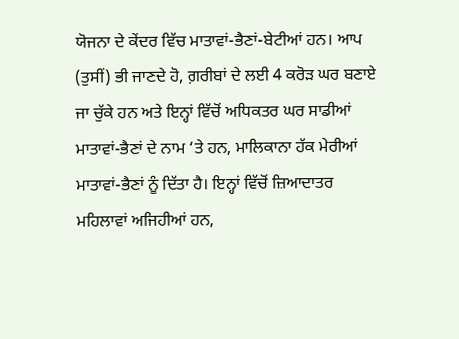ਯੋਜਨਾ ਦੇ ਕੇਂਦਰ ਵਿੱਚ ਮਾਤਾਵਾਂ-ਭੈਣਾਂ-ਬੇਟੀਆਂ ਹਨ। ਆਪ (ਤੁਸੀਂ) ਭੀ ਜਾਣਦੇ ਹੋ, ਗ਼ਰੀਬਾਂ ਦੇ ਲਈ 4 ਕਰੋੜ ਘਰ ਬਣਾਏ ਜਾ ਚੁੱਕੇ ਹਨ ਅਤੇ ਇਨ੍ਹਾਂ ਵਿੱਚੋਂ ਅਧਿਕਤਰ ਘਰ ਸਾਡੀਆਂ ਮਾਤਾਵਾਂ-ਭੈਣਾਂ ਦੇ ਨਾਮ ‘ਤੇ ਹਨ, ਮਾਲਿਕਾਨਾ ਹੱਕ ਮੇਰੀਆਂ ਮਾਤਾਵਾਂ-ਭੈਣਾਂ ਨੂੰ ਦਿੱਤਾ ਹੈ। ਇਨ੍ਹਾਂ ਵਿੱਚੋਂ ਜ਼ਿਆਦਾਤਰ ਮਹਿਲਾਵਾਂ ਅਜਿਹੀਆਂ ਹਨ,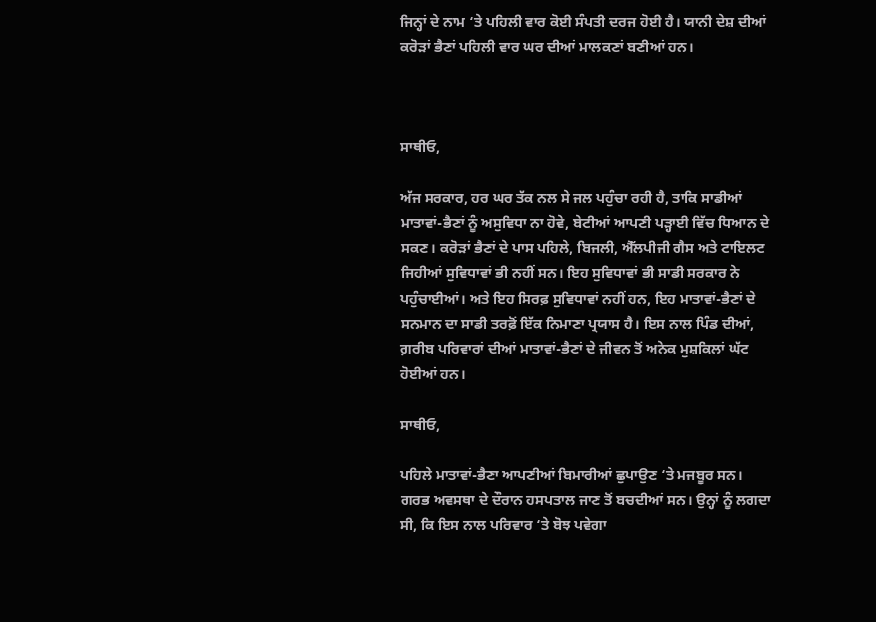ਜਿਨ੍ਹਾਂ ਦੇ ਨਾਮ ‘ਤੇ ਪਹਿਲੀ ਵਾਰ ਕੋਈ ਸੰਪਤੀ ਦਰਜ ਹੋਈ ਹੈ। ਯਾਨੀ ਦੇਸ਼ ਦੀਆਂ ਕਰੋੜਾਂ ਭੈਣਾਂ ਪਹਿਲੀ ਵਾਰ ਘਰ ਦੀਆਂ ਮਾਲਕਣਾਂ ਬਣੀਆਂ ਹਨ।



ਸਾਥੀਓ,

ਅੱਜ ਸਰਕਾਰ, ਹਰ ਘਰ ਤੱਕ ਨਲ ਸੇ ਜਲ ਪਹੁੰਚਾ ਰਹੀ ਹੈ, ਤਾਕਿ ਸਾਡੀਆਂ ਮਾਤਾਵਾਂ-ਭੈਣਾਂ ਨੂੰ ਅਸੁਵਿਧਾ ਨਾ ਹੋਵੇ, ਬੇਟੀਆਂ ਆਪਣੀ ਪੜ੍ਹਾਈ ਵਿੱਚ ਧਿਆਨ ਦੇ ਸਕਣ। ਕਰੋੜਾਂ ਭੈਣਾਂ ਦੇ ਪਾਸ ਪਹਿਲੇ, ਬਿਜਲੀ, ਐੱਲਪੀਜੀ ਗੈਸ ਅਤੇ ਟਾਇਲਟ ਜਿਹੀਆਂ ਸੁਵਿਧਾਵਾਂ ਭੀ ਨਹੀਂ ਸਨ। ਇਹ ਸੁਵਿਧਾਵਾਂ ਭੀ ਸਾਡੀ ਸਰਕਾਰ ਨੇ ਪਹੁੰਚਾਈਆਂ। ਅਤੇ ਇਹ ਸਿਰਫ਼ ਸੁਵਿਧਾਵਾਂ ਨਹੀਂ ਹਨ, ਇਹ ਮਾਤਾਵਾਂ-ਭੈਣਾਂ ਦੇ ਸਨਮਾਨ ਦਾ ਸਾਡੀ ਤਰਫ਼ੋਂ ਇੱਕ ਨਿਮਾਣਾ ਪ੍ਰਯਾਸ ਹੈ। ਇਸ ਨਾਲ ਪਿੰਡ ਦੀਆਂ, ਗ਼ਰੀਬ ਪਰਿਵਾਰਾਂ ਦੀਆਂ ਮਾਤਾਵਾਂ-ਭੈਣਾਂ ਦੇ ਜੀਵਨ ਤੋਂ ਅਨੇਕ ਮੁਸ਼ਕਿਲਾਂ ਘੱਟ ਹੋਈਆਂ ਹਨ।

ਸਾਥੀਓ,

ਪਹਿਲੇ ਮਾਤਾਵਾਂ-ਭੈਣਾ ਆਪਣੀਆਂ ਬਿਮਾਰੀਆਂ ਛੁਪਾਉਣ ‘ਤੇ ਮਜਬੂਰ ਸਨ। ਗਰਭ ਅਵਸਥਾ ਦੇ ਦੌਰਾਨ ਹਸਪਤਾਲ ਜਾਣ ਤੋਂ ਬਚਦੀਆਂ ਸਨ। ਉਨ੍ਹਾਂ ਨੂੰ ਲਗਦਾ ਸੀ, ਕਿ ਇਸ ਨਾਲ ਪਰਿਵਾਰ ‘ਤੇ ਬੋਝ ਪਵੇਗਾ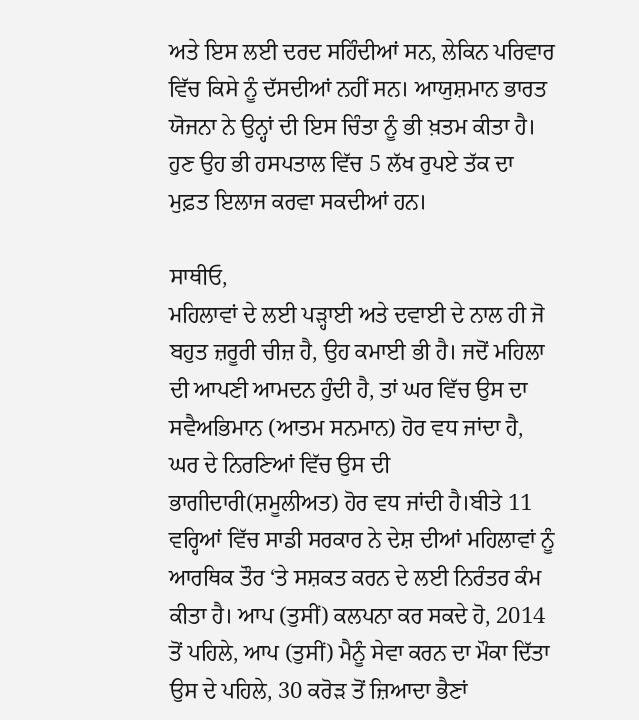ਅਤੇ ਇਸ ਲਈ ਦਰਦ ਸਹਿੰਦੀਆਂ ਸਨ, ਲੇਕਿਨ ਪਰਿਵਾਰ ਵਿੱਚ ਕਿਸੇ ਨੂੰ ਦੱਸਦੀਆਂ ਨਹੀਂ ਸਨ। ਆਯੁਸ਼ਮਾਨ ਭਾਰਤ ਯੋਜਨਾ ਨੇ ਉਨ੍ਹਾਂ ਦੀ ਇਸ ਚਿੰਤਾ ਨੂੰ ਭੀ ਖ਼ਤਮ ਕੀਤਾ ਹੈ। ਹੁਣ ਉਹ ਭੀ ਹਸਪਤਾਲ ਵਿੱਚ 5 ਲੱਖ ਰੁਪਏ ਤੱਕ ਦਾ ਮੁਫ਼ਤ ਇਲਾਜ ਕਰਵਾ ਸਕਦੀਆਂ ਹਨ।

ਸਾਥੀਓ,
ਮਹਿਲਾਵਾਂ ਦੇ ਲਈ ਪੜ੍ਹਾਈ ਅਤੇ ਦਵਾਈ ਦੇ ਨਾਲ ਹੀ ਜੋ ਬਹੁਤ ਜ਼ਰੂਰੀ ਚੀਜ਼ ਹੈ, ਉਹ ਕਮਾਈ ਭੀ ਹੈ। ਜਦੋਂ ਮਹਿਲਾ ਦੀ ਆਪਣੀ ਆਮਦਨ ਹੁੰਦੀ ਹੈ, ਤਾਂ ਘਰ ਵਿੱਚ ਉਸ ਦਾ ਸਵੈਅਭਿਮਾਨ (ਆਤਮ ਸਨਮਾਨ) ਹੋਰ ਵਧ ਜਾਂਦਾ ਹੈ, ਘਰ ਦੇ ਨਿਰਣਿਆਂ ਵਿੱਚ ਉਸ ਦੀ ਭਾਗੀਦਾਰੀ(ਸ਼ਮੂਲੀਅਤ) ਹੋਰ ਵਧ ਜਾਂਦੀ ਹੈ।ਬੀਤੇ 11 ਵਰ੍ਹਿਆਂ ਵਿੱਚ ਸਾਡੀ ਸਰਕਾਰ ਨੇ ਦੇਸ਼ ਦੀਆਂ ਮਹਿਲਾਵਾਂ ਨੂੰ ਆਰਥਿਕ ਤੌਰ ‘ਤੇ ਸਸ਼ਕਤ ਕਰਨ ਦੇ ਲਈ ਨਿਰੰਤਰ ਕੰਮ ਕੀਤਾ ਹੈ। ਆਪ (ਤੁਸੀਂ) ਕਲਪਨਾ ਕਰ ਸਕਦੇ ਹੋ, 2014 ਤੋਂ ਪਹਿਲੇ, ਆਪ (ਤੁਸੀਂ) ਮੈਨੂੰ ਸੇਵਾ ਕਰਨ ਦਾ ਮੌਕਾ ਦਿੱਤਾ ਉਸ ਦੇ ਪਹਿਲੇ, 30 ਕਰੋੜ ਤੋਂ ਜ਼ਿਆਦਾ ਭੈਣਾਂ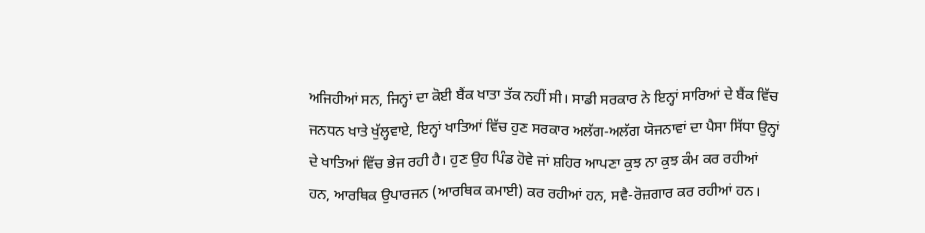ਅਜਿਹੀਆਂ ਸਨ, ਜਿਨ੍ਹਾਂ ਦਾ ਕੋਈ ਬੈਂਕ ਖਾਤਾ ਤੱਕ ਨਹੀਂ ਸੀ। ਸਾਡੀ ਸਰਕਾਰ ਨੇ ਇਨ੍ਹਾਂ ਸਾਰਿਆਂ ਦੇ ਬੈਂਕ ਵਿੱਚ ਜਨਧਨ ਖਾਤੇ ਖੁੱਲ੍ਹਵਾਏ, ਇਨ੍ਹਾਂ ਖਾਤਿਆਂ ਵਿੱਚ ਹੁਣ ਸਰਕਾਰ ਅਲੱਗ-ਅਲੱਗ ਯੋਜਨਾਵਾਂ ਦਾ ਪੈਸਾ ਸਿੱਧਾ ਉਨ੍ਹਾਂ ਦੇ ਖਾਤਿਆਂ ਵਿੱਚ ਭੇਜ ਰਹੀ ਹੈ। ਹੁਣ ਉਹ ਪਿੰਡ ਹੋਵੇ ਜਾਂ ਸ਼ਹਿਰ ਆਪਣਾ ਕੁਝ ਨਾ ਕੁਝ ਕੰਮ ਕਰ ਰਹੀਆਂ ਹਨ, ਆਰਥਿਕ ਉਪਾਰਜਨ (ਆਰਥਿਕ ਕਮਾਈ) ਕਰ ਰਹੀਆਂ ਹਨ, ਸਵੈ-ਰੋਜ਼ਗਾਰ ਕਰ ਰਹੀਆਂ ਹਨ।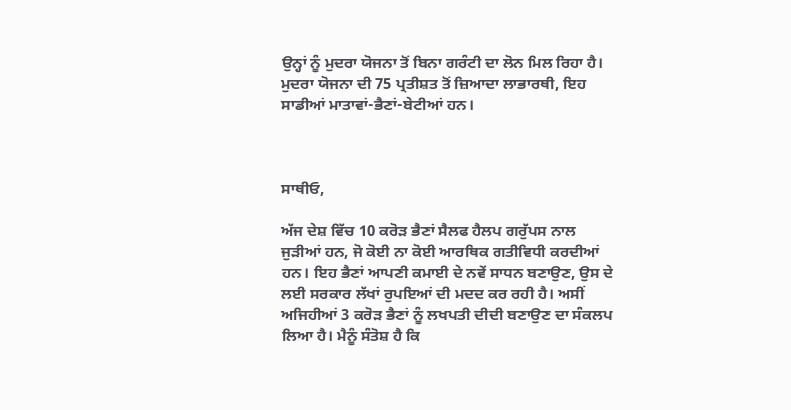ਉਨ੍ਹਾਂ ਨੂੰ ਮੁਦਰਾ ਯੋਜਨਾ ਤੋਂ ਬਿਨਾ ਗਰੰਟੀ ਦਾ ਲੋਨ ਮਿਲ ਰਿਹਾ ਹੈ। ਮੁਦਰਾ ਯੋਜਨਾ ਦੀ 75 ਪ੍ਰਤੀਸ਼ਤ ਤੋਂ ਜ਼ਿਆਦਾ ਲਾਭਾਰਥੀ, ਇਹ ਸਾਡੀਆਂ ਮਾਤਾਵਾਂ-ਭੈਣਾਂ-ਬੇਟੀਆਂ ਹਨ।



ਸਾਥੀਓ,

ਅੱਜ ਦੇਸ਼ ਵਿੱਚ 10 ਕਰੋੜ ਭੈਣਾਂ ਸੈਲਫ ਹੈਲਪ ਗਰੁੱਪਸ ਨਾਲ ਜੁੜੀਆਂ ਹਨ, ਜੋ ਕੋਈ ਨਾ ਕੋਈ ਆਰਥਿਕ ਗਤੀਵਿਧੀ ਕਰਦੀਆਂ ਹਨ। ਇਹ ਭੈਣਾਂ ਆਪਣੀ ਕਮਾਈ ਦੇ ਨਵੇਂ ਸਾਧਨ ਬਣਾਉਣ, ਉਸ ਦੇ ਲਈ ਸਰਕਾਰ ਲੱਖਾਂ ਰੁਪਇਆਂ ਦੀ ਮਦਦ ਕਰ ਰਹੀ ਹੈ। ਅਸੀਂ ਅਜਿਹੀਆਂ 3 ਕਰੋੜ ਭੈਣਾਂ ਨੂੰ ਲਖਪਤੀ ਦੀਦੀ ਬਣਾਉਣ ਦਾ ਸੰਕਲਪ ਲਿਆ ਹੈ। ਮੈਨੂੰ ਸੰਤੋਸ਼ ਹੈ ਕਿ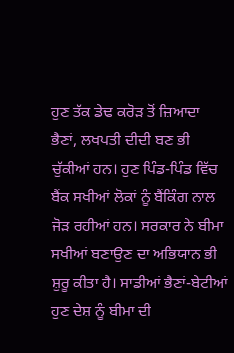ਹੁਣ ਤੱਕ ਡੇਢ ਕਰੋੜ ਤੋਂ ਜ਼ਿਆਦਾ ਭੈਣਾਂ, ਲਖਪਤੀ ਦੀਦੀ ਬਣ ਭੀ ਚੁੱਕੀਆਂ ਹਨ। ਹੁਣ ਪਿੰਡ-ਪਿੰਡ ਵਿੱਚ ਬੈਂਕ ਸਖੀਆਂ ਲੋਕਾਂ ਨੂੰ ਬੈਂਕਿੰਗ ਨਾਲ ਜੋੜ ਰਹੀਆਂ ਹਨ। ਸਰਕਾਰ ਨੇ ਬੀਮਾ ਸਖੀਆਂ ਬਣਾਉਣ ਦਾ ਅਭਿਯਾਨ ਭੀ ਸ਼ੁਰੂ ਕੀਤਾ ਹੈ। ਸਾਡੀਆਂ ਭੈਣਾਂ-ਬੇਟੀਆਂ ਹੁਣ ਦੇਸ਼ ਨੂੰ ਬੀਮਾ ਦੀ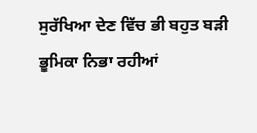ਸੁਰੱਖਿਆ ਦੇਣ ਵਿੱਚ ਭੀ ਬਹੁਤ ਬੜੀ ਭੂਮਿਕਾ ਨਿਭਾ ਰਹੀਆਂ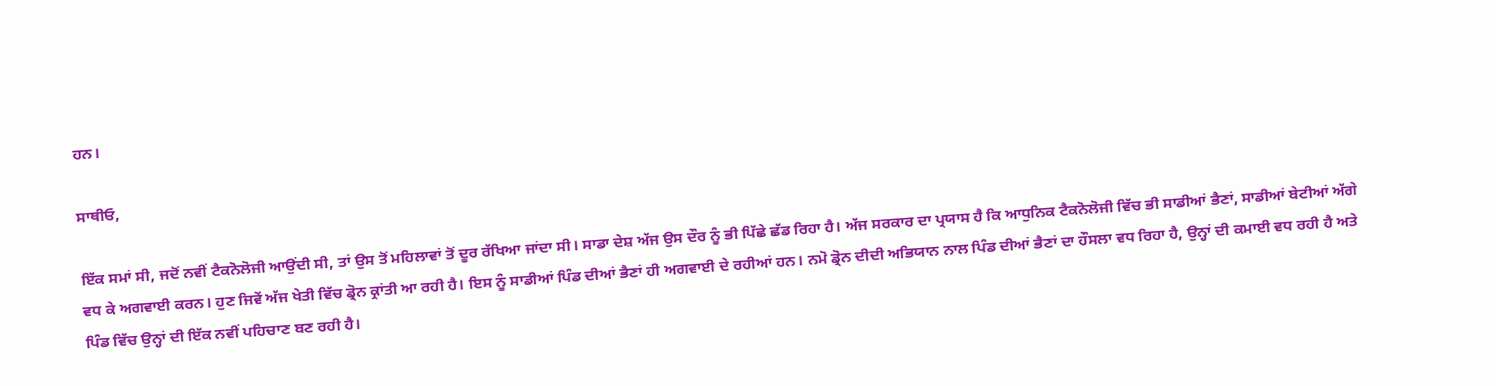ਹਨ।

ਸਾਥੀਓ,

ਇੱਕ ਸਮਾਂ ਸੀ, ਜਦੋਂ ਨਵੀਂ ਟੈਕਨੋਲੋਜੀ ਆਉਂਦੀ ਸੀ, ਤਾਂ ਉਸ ਤੋਂ ਮਹਿਲਾਵਾਂ ਤੋਂ ਦੂਰ ਰੱਖਿਆ ਜਾਂਦਾ ਸੀ। ਸਾਡਾ ਦੇਸ਼ ਅੱਜ ਉਸ ਦੌਰ ਨੂੰ ਭੀ ਪਿੱਛੇ ਛੱਡ ਰਿਹਾ ਹੈ। ਅੱਜ ਸਰਕਾਰ ਦਾ ਪ੍ਰਯਾਸ ਹੈ ਕਿ ਆਧੁਨਿਕ ਟੈਕਨੋਲੋਜੀ ਵਿੱਚ ਭੀ ਸਾਡੀਆਂ ਭੈਣਾਂ, ਸਾਡੀਆਂ ਬੇਟੀਆਂ ਅੱਗੇ ਵਧ ਕੇ ਅਗਵਾਈ ਕਰਨ। ਹੁਣ ਜਿਵੇਂ ਅੱਜ ਖੇਤੀ ਵਿੱਚ ਡ੍ਰੋਨ ਕ੍ਰਾਂਤੀ ਆ ਰਹੀ ਹੈ। ਇਸ ਨੂੰ ਸਾਡੀਆਂ ਪਿੰਡ ਦੀਆਂ ਭੈਣਾਂ ਹੀ ਅਗਵਾਈ ਦੇ ਰਹੀਆਂ ਹਨ। ਨਮੋ ਡ੍ਰੋਨ ਦੀਦੀ ਅਭਿਯਾਨ ਨਾਲ ਪਿੰਡ ਦੀਆਂ ਭੈਣਾਂ ਦਾ ਹੌਸਲਾ ਵਧ ਰਿਹਾ ਹੈ, ਉਨ੍ਹਾਂ ਦੀ ਕਮਾਈ ਵਧ ਰਹੀ ਹੈ ਅਤੇ ਪਿੰਡ ਵਿੱਚ ਉਨ੍ਹਾਂ ਦੀ ਇੱਕ ਨਵੀਂ ਪਹਿਚਾਣ ਬਣ ਰਹੀ ਹੈ।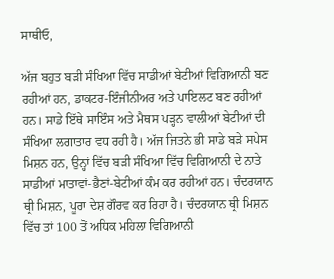ਸਾਥੀਓ,

ਅੱਜ ਬਹੁਤ ਬੜੀ ਸੰਖਿਆ ਵਿੱਚ ਸਾਡੀਆਂ ਬੇਟੀਆਂ ਵਿਗਿਆਨੀ ਬਣ ਰਹੀਆਂ ਹਨ, ਡਾਕਟਰ-ਇੰਜੀਨੀਅਰ ਅਤੇ ਪਾਇਲਟ ਬਣ ਰਹੀਆਂ ਹਨ। ਸਾਡੇ ਇੱਥੇ ਸਾਇੰਸ ਅਤੇ ਮੈਥਸ ਪੜ੍ਹਨ ਵਾਲੀਆਂ ਬੇਟੀਆਂ ਦੀ ਸੰਖਿਆ ਲਗਾਤਾਰ ਵਧ ਰਹੀ ਹੈ। ਅੱਜ ਜਿਤਨੇ ਭੀ ਸਾਡੇ ਬੜੇ ਸਪੇਸ ਮਿਸ਼ਨ ਹਨ, ਉਨ੍ਹਾਂ ਵਿੱਚ ਬੜੀ ਸੰਖਿਆ ਵਿੱਚ ਵਿਗਿਆਨੀ ਦੇ ਨਾਤੇ ਸਾਡੀਆਂ ਮਾਤਾਵਾਂ-ਭੈਣਾਂ-ਬੇਟੀਆਂ ਕੰਮ ਕਰ ਰਹੀਆਂ ਹਨ। ਚੰਦਰਯਾਨ ਥ੍ਰੀ ਮਿਸ਼ਨ, ਪੂਰਾ ਦੇਸ਼ ਗੌਰਵ ਕਰ ਰਿਹਾ ਹੈ। ਚੰਦਰਯਾਨ ਥ੍ਰੀ ਮਿਸ਼ਨ ਵਿੱਚ ਤਾਂ 100 ਤੋਂ ਅਧਿਕ ਮਹਿਲਾ ਵਿਗਿਆਨੀ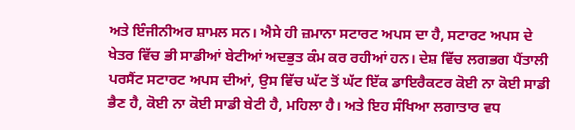ਅਤੇ ਇੰਜੀਨੀਅਰ ਸ਼ਾਮਲ ਸਨ। ਐਸੇ ਹੀ ਜ਼ਮਾਨਾ ਸਟਾਰਟ ਅਪਸ ਦਾ ਹੈ, ਸਟਾਰਟ ਅਪਸ ਦੇ ਖੇਤਰ ਵਿੱਚ ਭੀ ਸਾਡੀਆਂ ਬੇਟੀਆਂ ਅਦਭੁਤ ਕੰਮ ਕਰ ਰਹੀਆਂ ਹਨ। ਦੇਸ਼ ਵਿੱਚ ਲਗਭਗ ਪੈਂਤਾਲੀ ਪਰਸੈਂਟ ਸਟਾਰਟ ਅਪਸ ਦੀਆਂ, ਉਸ ਵਿੱਚ ਘੱਟ ਤੋਂ ਘੱਟ ਇੱਕ ਡਾਇਰੈਕਟਰ ਕੋਈ ਨਾ ਕੋਈ ਸਾਡੀ ਭੈਣ ਹੈ, ਕੋਈ ਨਾ ਕੋਈ ਸਾਡੀ ਬੇਟੀ ਹੈ, ਮਹਿਲਾ ਹੈ। ਅਤੇ ਇਹ ਸੰਖਿਆ ਲਗਾਤਾਰ ਵਧ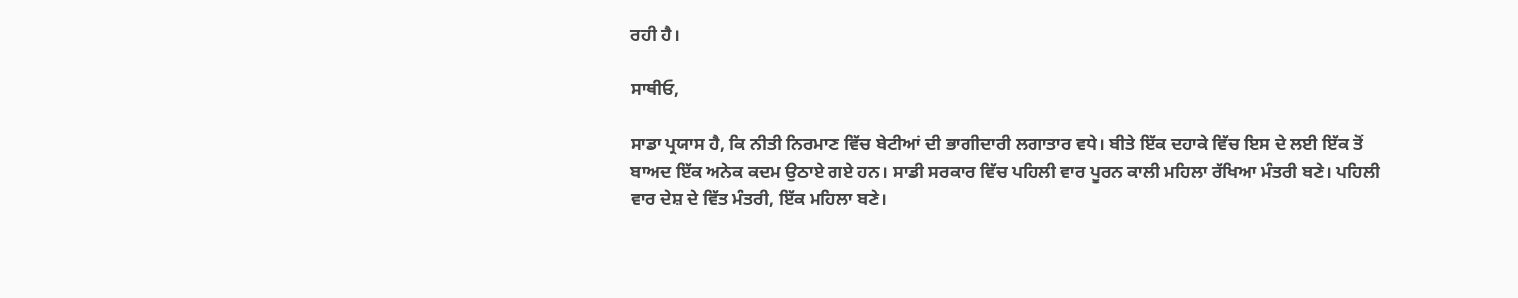ਰਹੀ ਹੈ।

ਸਾਥੀਓ,

ਸਾਡਾ ਪ੍ਰਯਾਸ ਹੈ, ਕਿ ਨੀਤੀ ਨਿਰਮਾਣ ਵਿੱਚ ਬੇਟੀਆਂ ਦੀ ਭਾਗੀਦਾਰੀ ਲਗਾਤਾਰ ਵਧੇ। ਬੀਤੇ ਇੱਕ ਦਹਾਕੇ ਵਿੱਚ ਇਸ ਦੇ ਲਈ ਇੱਕ ਤੋਂ ਬਾਅਦ ਇੱਕ ਅਨੇਕ ਕਦਮ ਉਠਾਏ ਗਏ ਹਨ। ਸਾਡੀ ਸਰਕਾਰ ਵਿੱਚ ਪਹਿਲੀ ਵਾਰ ਪੂਰਨ ਕਾਲੀ ਮਹਿਲਾ ਰੱਖਿਆ ਮੰਤਰੀ ਬਣੇ। ਪਹਿਲੀ ਵਾਰ ਦੇਸ਼ ਦੇ ਵਿੱਤ ਮੰਤਰੀ, ਇੱਕ ਮਹਿਲਾ ਬਣੇ।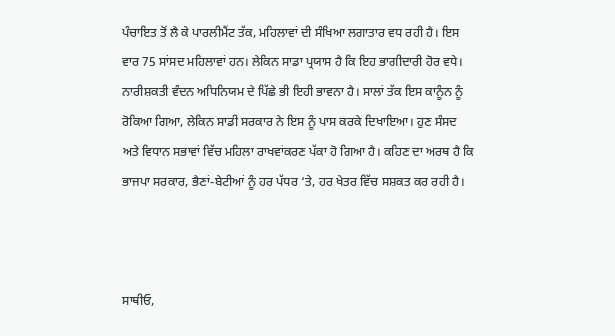ਪੰਚਾਇਤ ਤੋਂ ਲੈ ਕੇ ਪਾਰਲੀਮੈਂਟ ਤੱਕ, ਮਹਿਲਾਵਾਂ ਦੀ ਸੰਖਿਆ ਲਗਾਤਾਰ ਵਧ ਰਹੀ ਹੈ। ਇਸ ਵਾਰ 75 ਸਾਂਸਦ ਮਹਿਲਾਵਾਂ ਹਨ। ਲੇਕਿਨ ਸਾਡਾ ਪ੍ਰਯਾਸ ਹੈ ਕਿ ਇਹ ਭਾਗੀਦਾਰੀ ਹੋਰ ਵਧੇ। ਨਾਰੀਸ਼ਕਤੀ ਵੰਦਨ ਅਧਿਨਿਯਮ ਦੇ ਪਿੱਛੇ ਭੀ ਇਹੀ ਭਾਵਨਾ ਹੈ। ਸਾਲਾਂ ਤੱਕ ਇਸ ਕਾਨੂੰਨ ਨੂੰ ਰੋਕਿਆ ਗਿਆ, ਲੇਕਿਨ ਸਾਡੀ ਸਰਕਾਰ ਨੇ ਇਸ ਨੂੰ ਪਾਸ ਕਰਕੇ ਦਿਖਾਇਆ। ਹੁਣ ਸੰਸਦ ਅਤੇ ਵਿਧਾਨ ਸਭਾਵਾਂ ਵਿੱਚ ਮਹਿਲਾ ਰਾਖਵਾਂਕਰਣ ਪੱਕਾ ਹੋ ਗਿਆ ਹੈ। ਕਹਿਣ ਦਾ ਅਰਥ ਹੈ ਕਿ ਭਾਜਪਾ ਸਰਕਾਰ, ਭੈਣਾਂ-ਬੇਟੀਆਂ ਨੂੰ ਹਰ ਪੱਧਰ ‘ਤੇ, ਹਰ ਖੇਤਰ ਵਿੱਚ ਸਸ਼ਕਤ ਕਰ ਰਹੀ ਹੈ।



ਸਾਥੀਓ,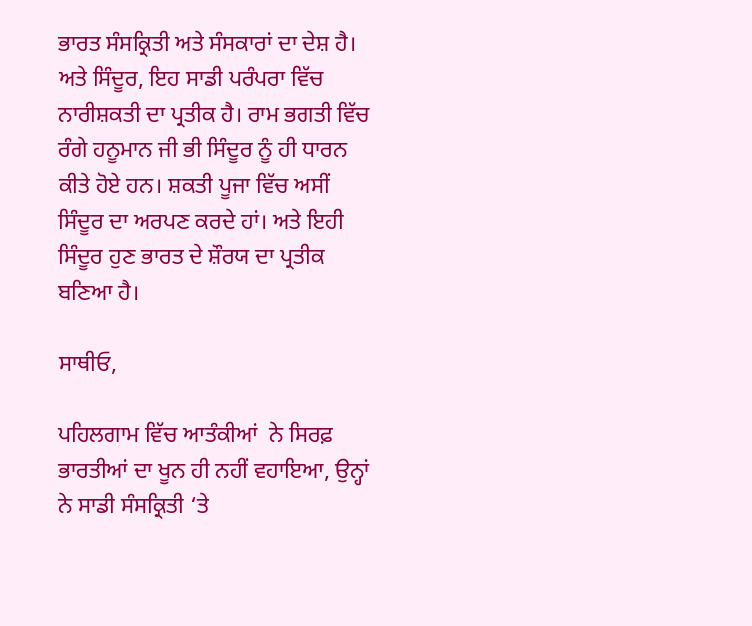ਭਾਰਤ ਸੰਸਕ੍ਰਿਤੀ ਅਤੇ ਸੰਸਕਾਰਾਂ ਦਾ ਦੇਸ਼ ਹੈ। ਅਤੇ ਸਿੰਦੂਰ, ਇਹ ਸਾਡੀ ਪਰੰਪਰਾ ਵਿੱਚ ਨਾਰੀਸ਼ਕਤੀ ਦਾ ਪ੍ਰਤੀਕ ਹੈ। ਰਾਮ ਭਗਤੀ ਵਿੱਚ ਰੰਗੇ ਹਨੂਮਾਨ ਜੀ ਭੀ ਸਿੰਦੂਰ ਨੂੰ ਹੀ ਧਾਰਨ ਕੀਤੇ ਹੋਏ ਹਨ। ਸ਼ਕਤੀ ਪੂਜਾ ਵਿੱਚ ਅਸੀਂ ਸਿੰਦੂਰ ਦਾ ਅਰਪਣ ਕਰਦੇ ਹਾਂ। ਅਤੇ ਇਹੀ ਸਿੰਦੂਰ ਹੁਣ ਭਾਰਤ ਦੇ ਸ਼ੌਰਯ ਦਾ ਪ੍ਰਤੀਕ ਬਣਿਆ ਹੈ।

ਸਾਥੀਓ,

ਪਹਿਲਗਾਮ ਵਿੱਚ ਆਤੰਕੀਆਂ  ਨੇ ਸਿਰਫ਼ ਭਾਰਤੀਆਂ ਦਾ ਖੂਨ ਹੀ ਨਹੀਂ ਵਹਾਇਆ, ਉਨ੍ਹਾਂ ਨੇ ਸਾਡੀ ਸੰਸਕ੍ਰਿਤੀ ‘ਤੇ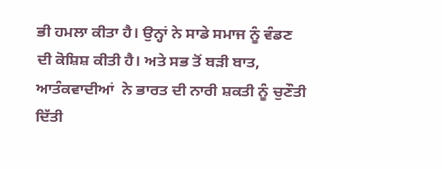ਭੀ ਹਮਲਾ ਕੀਤਾ ਹੈ। ਉਨ੍ਹਾਂ ਨੇ ਸਾਡੇ ਸਮਾਜ ਨੂੰ ਵੰਡਣ ਦੀ ਕੋਸ਼ਿਸ਼ ਕੀਤੀ ਹੈ। ਅਤੇ ਸਭ ਤੋਂ ਬੜੀ ਬਾਤ, ਆਤੰਕਵਾਦੀਆਂ  ਨੇ ਭਾਰਤ ਦੀ ਨਾਰੀ ਸ਼ਕਤੀ ਨੂੰ ਚੁਣੌਤੀ ਦਿੱਤੀ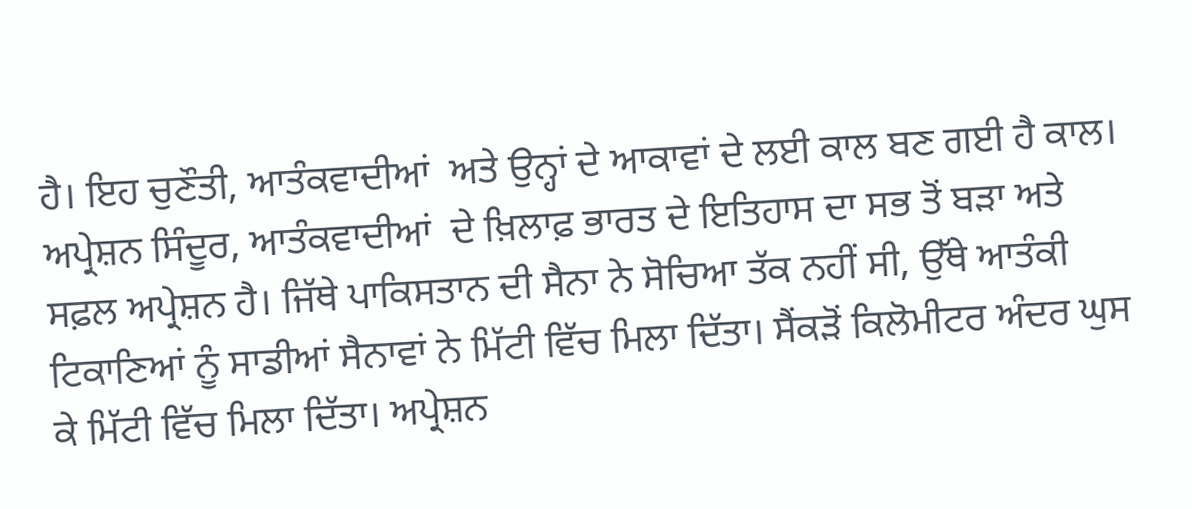ਹੈ। ਇਹ ਚੁਣੌਤੀ, ਆਤੰਕਵਾਦੀਆਂ  ਅਤੇ ਉਨ੍ਹਾਂ ਦੇ ਆਕਾਵਾਂ ਦੇ ਲਈ ਕਾਲ ਬਣ ਗਈ ਹੈ ਕਾਲ। ਅਪ੍ਰੇਸ਼ਨ ਸਿੰਦੂਰ, ਆਤੰਕਵਾਦੀਆਂ  ਦੇ ਖ਼ਿਲਾਫ਼ ਭਾਰਤ ਦੇ ਇਤਿਹਾਸ ਦਾ ਸਭ ਤੋਂ ਬੜਾ ਅਤੇ ਸਫ਼ਲ ਅਪ੍ਰੇਸ਼ਨ ਹੈ। ਜਿੱਥੇ ਪਾਕਿਸਤਾਨ ਦੀ ਸੈਨਾ ਨੇ ਸੋਚਿਆ ਤੱਕ ਨਹੀਂ ਸੀ, ਉੱਥੇ ਆਤੰਕੀ ਟਿਕਾਣਿਆਂ ਨੂੰ ਸਾਡੀਆਂ ਸੈਨਾਵਾਂ ਨੇ ਮਿੱਟੀ ਵਿੱਚ ਮਿਲਾ ਦਿੱਤਾ। ਸੈਂਕੜੋਂ ਕਿਲੋਮੀਟਰ ਅੰਦਰ ਘੁਸ ਕੇ ਮਿੱਟੀ ਵਿੱਚ ਮਿਲਾ ਦਿੱਤਾ। ਅਪ੍ਰੇਸ਼ਨ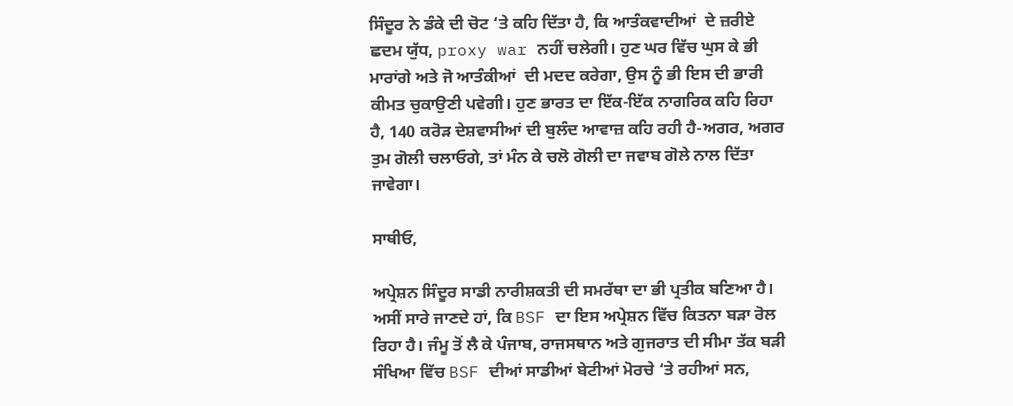ਸਿੰਦੂਰ ਨੇ ਡੰਕੇ ਦੀ ਚੋਟ ‘ਤੇ ਕਹਿ ਦਿੱਤਾ ਹੈ, ਕਿ ਆਤੰਕਵਾਦੀਆਂ  ਦੇ ਜ਼ਰੀਏ ਛਦਮ ਯੁੱਧ, proxy war ਨਹੀਂ ਚਲੇਗੀ। ਹੁਣ ਘਰ ਵਿੱਚ ਘੁਸ ਕੇ ਭੀ ਮਾਰਾਂਗੇ ਅਤੇ ਜੋ ਆਤੰਕੀਆਂ  ਦੀ ਮਦਦ ਕਰੇਗਾ, ਉਸ ਨੂੰ ਭੀ ਇਸ ਦੀ ਭਾਰੀ ਕੀਮਤ ਚੁਕਾਉਣੀ ਪਵੇਗੀ। ਹੁਣ ਭਾਰਤ ਦਾ ਇੱਕ-ਇੱਕ ਨਾਗਰਿਕ ਕਹਿ ਰਿਹਾ ਹੈ, 140 ਕਰੋੜ ਦੇਸ਼ਵਾਸੀਆਂ ਦੀ ਬੁਲੰਦ ਆਵਾਜ਼ ਕਹਿ ਰਹੀ ਹੈ-ਅਗਰ, ਅਗਰ ਤੁਮ ਗੋਲੀ ਚਲਾਓਗੇ, ਤਾਂ ਮੰਨ ਕੇ ਚਲੋ ਗੋਲੀ ਦਾ ਜਵਾਬ ਗੋਲੇ ਨਾਲ ਦਿੱਤਾ ਜਾਵੇਗਾ।

ਸਾਥੀਓ,

ਅਪ੍ਰੇਸ਼ਨ ਸਿੰਦੂਰ ਸਾਡੀ ਨਾਰੀਸ਼ਕਤੀ ਦੀ ਸਮਰੱਥਾ ਦਾ ਭੀ ਪ੍ਰਤੀਕ ਬਣਿਆ ਹੈ। ਅਸੀਂ ਸਾਰੇ ਜਾਣਦੇ ਹਾਂ, ਕਿ BSF ਦਾ ਇਸ ਅਪ੍ਰੇਸ਼ਨ ਵਿੱਚ ਕਿਤਨਾ ਬੜਾ ਰੋਲ ਰਿਹਾ ਹੈ। ਜੰਮੂ ਤੋਂ ਲੈ ਕੇ ਪੰਜਾਬ, ਰਾਜਸਥਾਨ ਅਤੇ ਗੁਜਰਾਤ ਦੀ ਸੀਮਾ ਤੱਕ ਬੜੀ ਸੰਖਿਆ ਵਿੱਚ BSF ਦੀਆਂ ਸਾਡੀਆਂ ਬੇਟੀਆਂ ਮੋਰਚੇ ‘ਤੇ ਰਹੀਆਂ ਸਨ,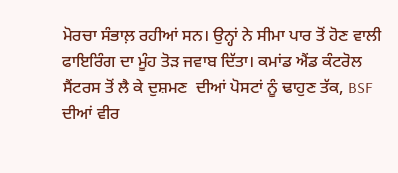ਮੋਰਚਾ ਸੰਭਾਲ਼ ਰਹੀਆਂ ਸਨ। ਉਨ੍ਹਾਂ ਨੇ ਸੀਮਾ ਪਾਰ ਤੋਂ ਹੋਣ ਵਾਲੀ ਫਾਇਰਿੰਗ ਦਾ ਮੂੰਹ ਤੋੜ ਜਵਾਬ ਦਿੱਤਾ। ਕਮਾਂਡ ਐਂਡ ਕੰਟਰੋਲ ਸੈਂਟਰਸ ਤੋਂ ਲੈ ਕੇ ਦੁਸ਼ਮਣ  ਦੀਆਂ ਪੋਸਟਾਂ ਨੂੰ ਢਾਹੁਣ ਤੱਕ, BSF ਦੀਆਂ ਵੀਰ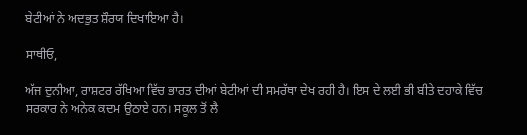ਬੇਟੀਆਂ ਨੇ ਅਦਭੁਤ ਸ਼ੌਰਯ ਦਿਖਾਇਆ ਹੈ।

ਸਾਥੀਓ,

ਅੱਜ ਦੁਨੀਆ, ਰਾਸ਼ਟਰ ਰੱਖਿਆ ਵਿੱਚ ਭਾਰਤ ਦੀਆਂ ਬੇਟੀਆਂ ਦੀ ਸਮਰੱਥਾ ਦੇਖ ਰਹੀ ਹੈ। ਇਸ ਦੇ ਲਈ ਭੀ ਬੀਤੇ ਦਹਾਕੇ ਵਿੱਚ ਸਰਕਾਰ ਨੇ ਅਨੇਕ ਕਦਮ ਉਠਾਏ ਹਨ। ਸਕੂਲ ਤੋਂ ਲੈ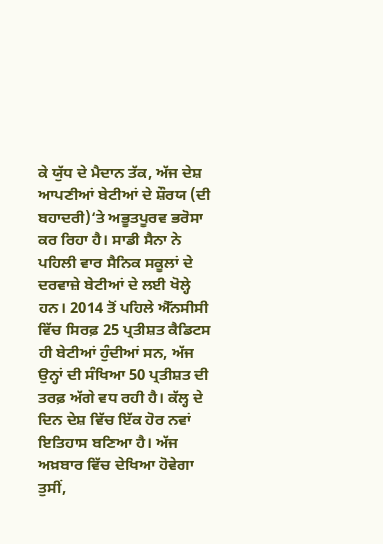ਕੇ ਯੁੱਧ ਦੇ ਮੈਦਾਨ ਤੱਕ, ਅੱਜ ਦੇਸ਼ ਆਪਣੀਆਂ ਬੇਟੀਆਂ ਦੇ ਸ਼ੌਰਯ (ਦੀ ਬਹਾਦਰੀ)‘ਤੇ ਅਭੂਤਪੂਰਵ ਭਰੋਸਾ ਕਰ ਰਿਹਾ ਹੈ। ਸਾਡੀ ਸੈਨਾ ਨੇ ਪਹਿਲੀ ਵਾਰ ਸੈਨਿਕ ਸਕੂਲਾਂ ਦੇ ਦਰਵਾਜ਼ੇ ਬੇਟੀਆਂ ਦੇ ਲਈ ਖੋਲ੍ਹੇ ਹਨ। 2014 ਤੋਂ ਪਹਿਲੇ ਐੱਨਸੀਸੀ ਵਿੱਚ ਸਿਰਫ਼ 25 ਪ੍ਰਤੀਸ਼ਤ ਕੈਡਿਟਸ ਹੀ ਬੇਟੀਆਂ ਹੁੰਦੀਆਂ ਸਨ, ਅੱਜ ਉਨ੍ਹਾਂ ਦੀ ਸੰਖਿਆ 50 ਪ੍ਰਤੀਸ਼ਤ ਦੀ ਤਰਫ਼ ਅੱਗੇ ਵਧ ਰਹੀ ਹੈ। ਕੱਲ੍ਹ ਦੇ ਦਿਨ ਦੇਸ਼ ਵਿੱਚ ਇੱਕ ਹੋਰ ਨਵਾਂ ਇਤਿਹਾਸ ਬਣਿਆ ਹੈ। ਅੱਜ ਅਖ਼ਬਾਰ ਵਿੱਚ ਦੇਖਿਆ ਹੋਵੇਗਾ ਤੁਸੀਂ,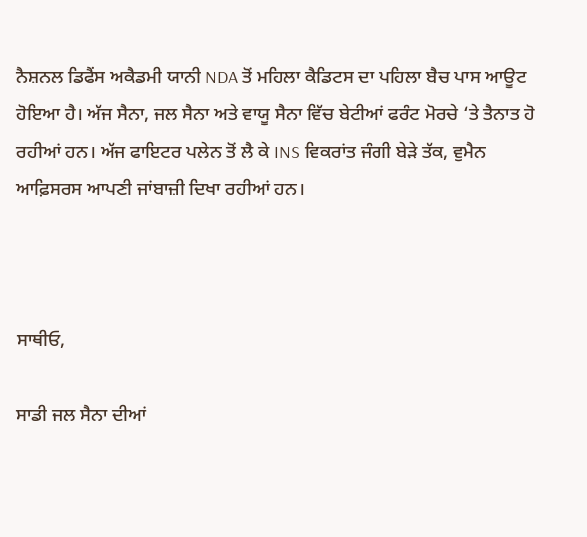ਨੈਸ਼ਨਲ ਡਿਫੈਂਸ ਅਕੈਡਮੀ ਯਾਨੀ NDA ਤੋਂ ਮਹਿਲਾ ਕੈਡਿਟਸ ਦਾ ਪਹਿਲਾ ਬੈਚ ਪਾਸ ਆਊਟ ਹੋਇਆ ਹੈ। ਅੱਜ ਸੈਨਾ, ਜਲ ਸੈਨਾ ਅਤੇ ਵਾਯੂ ਸੈਨਾ ਵਿੱਚ ਬੇਟੀਆਂ ਫਰੰਟ ਮੋਰਚੇ ‘ਤੇ ਤੈਨਾਤ ਹੋ ਰਹੀਆਂ ਹਨ। ਅੱਜ ਫਾਇਟਰ ਪਲੇਨ ਤੋਂ ਲੈ ਕੇ INS ਵਿਕਰਾਂਤ ਜੰਗੀ ਬੇੜੇ ਤੱਕ, ਵੁਮੈਨ ਆਫ਼ਿਸਰਸ ਆਪਣੀ ਜਾਂਬਾਜ਼ੀ ਦਿਖਾ ਰਹੀਆਂ ਹਨ।



ਸਾਥੀਓ,

ਸਾਡੀ ਜਲ ਸੈਨਾ ਦੀਆਂ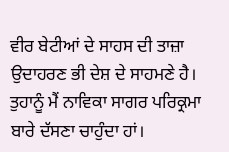ਵੀਰ ਬੇਟੀਆਂ ਦੇ ਸਾਹਸ ਦੀ ਤਾਜ਼ਾ ਉਦਾਹਰਣ ਭੀ ਦੇਸ਼ ਦੇ ਸਾਹਮਣੇ ਹੈ। ਤੁਹਾਨੂੰ ਮੈਂ ਨਾਵਿਕਾ ਸਾਗਰ ਪਰਿਕ੍ਰਮਾ ਬਾਰੇ ਦੱਸਣਾ ਚਾਹੁੰਦਾ ਹਾਂ।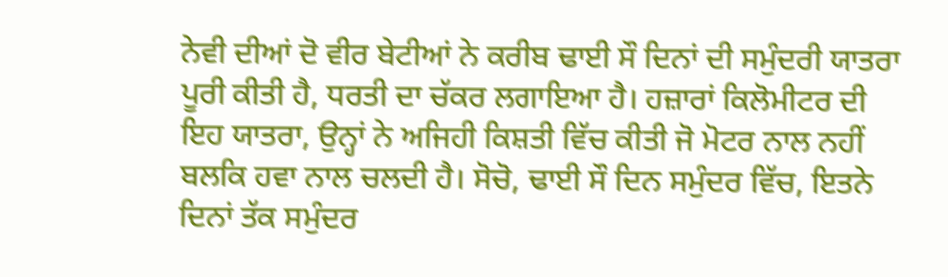ਨੇਵੀ ਦੀਆਂ ਦੋ ਵੀਰ ਬੇਟੀਆਂ ਨੇ ਕਰੀਬ ਢਾਈ ਸੌ ਦਿਨਾਂ ਦੀ ਸਮੁੰਦਰੀ ਯਾਤਰਾ ਪੂਰੀ ਕੀਤੀ ਹੈ, ਧਰਤੀ ਦਾ ਚੱਕਰ ਲਗਾਇਆ ਹੈ। ਹਜ਼ਾਰਾਂ ਕਿਲੋਮੀਟਰ ਦੀ ਇਹ ਯਾਤਰਾ, ਉਨ੍ਹਾਂ ਨੇ ਅਜਿਹੀ ਕਿਸ਼ਤੀ ਵਿੱਚ ਕੀਤੀ ਜੋ ਮੋਟਰ ਨਾਲ ਨਹੀਂ ਬਲਕਿ ਹਵਾ ਨਾਲ ਚਲਦੀ ਹੈ। ਸੋਚੋ, ਢਾਈ ਸੌ ਦਿਨ ਸਮੁੰਦਰ ਵਿੱਚ, ਇਤਨੇ ਦਿਨਾਂ ਤੱਕ ਸਮੁੰਦਰ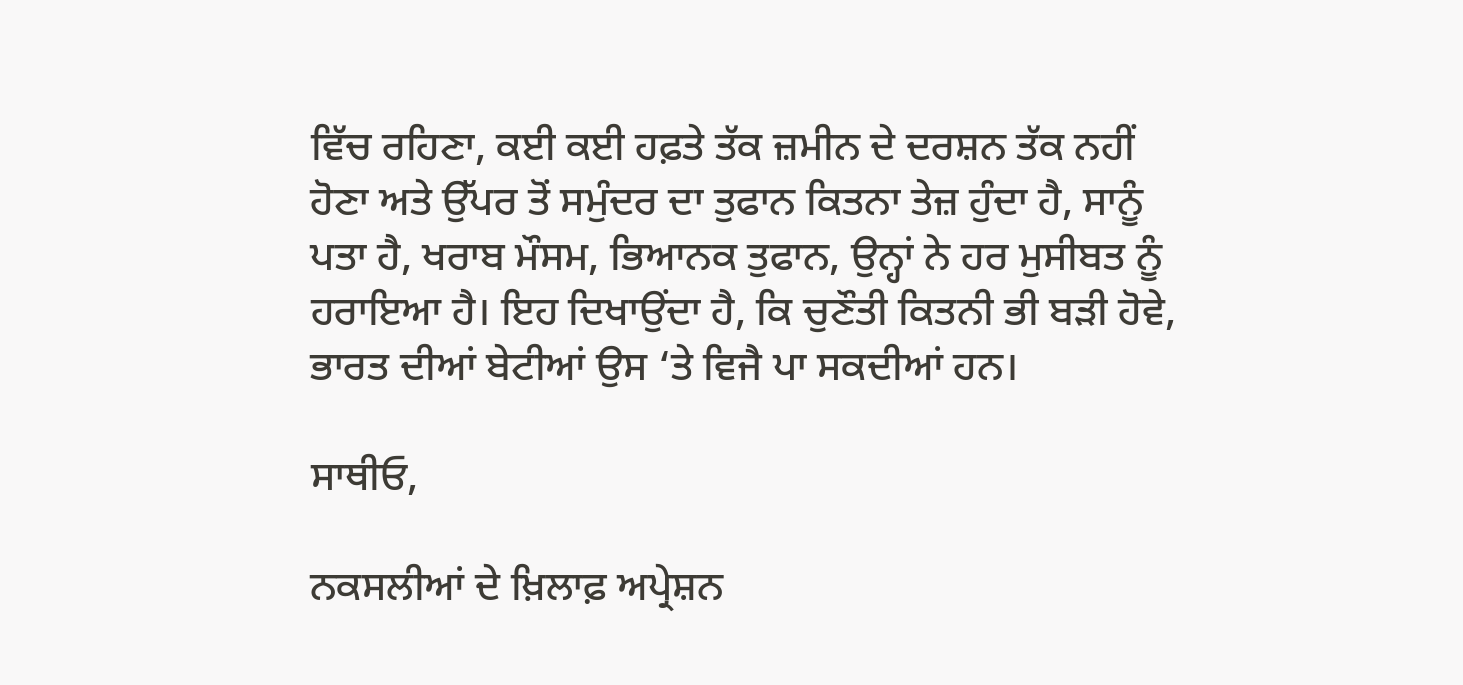ਵਿੱਚ ਰਹਿਣਾ, ਕਈ ਕਈ ਹਫ਼ਤੇ ਤੱਕ ਜ਼ਮੀਨ ਦੇ ਦਰਸ਼ਨ ਤੱਕ ਨਹੀਂ ਹੋਣਾ ਅਤੇ ਉੱਪਰ ਤੋਂ ਸਮੁੰਦਰ ਦਾ ਤੁਫਾਨ ਕਿਤਨਾ ਤੇਜ਼ ਹੁੰਦਾ ਹੈ, ਸਾਨੂੰ ਪਤਾ ਹੈ, ਖਰਾਬ ਮੌਸਮ, ਭਿਆਨਕ ਤੁਫਾਨ, ਉਨ੍ਹਾਂ ਨੇ ਹਰ ਮੁਸੀਬਤ ਨੂੰ ਹਰਾਇਆ ਹੈ। ਇਹ ਦਿਖਾਉਂਦਾ ਹੈ, ਕਿ ਚੁਣੌਤੀ ਕਿਤਨੀ ਭੀ ਬੜੀ ਹੋਵੇ, ਭਾਰਤ ਦੀਆਂ ਬੇਟੀਆਂ ਉਸ ‘ਤੇ ਵਿਜੈ ਪਾ ਸਕਦੀਆਂ ਹਨ।

ਸਾਥੀਓ,

ਨਕਸਲੀਆਂ ਦੇ ਖ਼ਿਲਾਫ਼ ਅਪ੍ਰੇਸ਼ਨ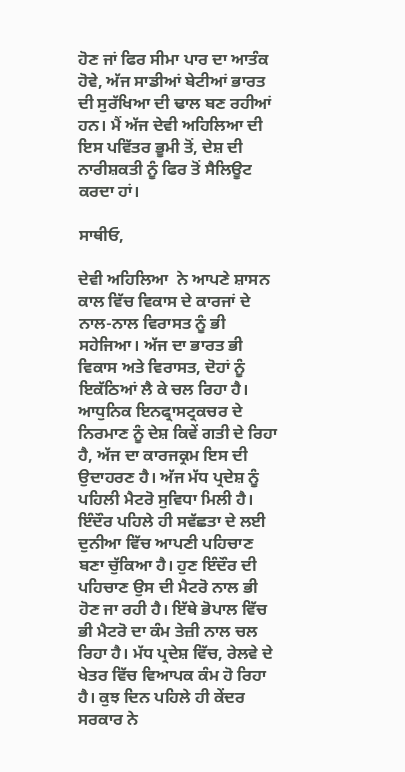ਹੋਣ ਜਾਂ ਫਿਰ ਸੀਮਾ ਪਾਰ ਦਾ ਆਤੰਕ ਹੋਵੇ, ਅੱਜ ਸਾਡੀਆਂ ਬੇਟੀਆਂ ਭਾਰਤ ਦੀ ਸੁਰੱਖਿਆ ਦੀ ਢਾਲ ਬਣ ਰਹੀਆਂ ਹਨ। ਮੈਂ ਅੱਜ ਦੇਵੀ ਅਹਿਲਿਆ ਦੀ ਇਸ ਪਵਿੱਤਰ ਭੂਮੀ ਤੋਂ, ਦੇਸ਼ ਦੀ ਨਾਰੀਸ਼ਕਤੀ ਨੂੰ ਫਿਰ ਤੋਂ ਸੈਲਿਊਟ ਕਰਦਾ ਹਾਂ।

ਸਾਥੀਓ,

ਦੇਵੀ ਅਹਿਲਿਆ  ਨੇ ਆਪਣੇ ਸ਼ਾਸਨ ਕਾਲ ਵਿੱਚ ਵਿਕਾਸ ਦੇ ਕਾਰਜਾਂ ਦੇ ਨਾਲ-ਨਾਲ ਵਿਰਾਸਤ ਨੂੰ ਭੀ ਸਹੇਜਿਆ। ਅੱਜ ਦਾ ਭਾਰਤ ਭੀ ਵਿਕਾਸ ਅਤੇ ਵਿਰਾਸਤ, ਦੋਹਾਂ ਨੂੰ ਇਕੱਠਿਆਂ ਲੈ ਕੇ ਚਲ ਰਿਹਾ ਹੈ। ਆਧੁਨਿਕ ਇਨਫ੍ਰਾਸਟ੍ਰਕਚਰ ਦੇ ਨਿਰਮਾਣ ਨੂੰ ਦੇਸ਼ ਕਿਵੇਂ ਗਤੀ ਦੇ ਰਿਹਾ ਹੈ, ਅੱਜ ਦਾ ਕਾਰਜਕ੍ਰਮ ਇਸ ਦੀ ਉਦਾਹਰਣ ਹੈ। ਅੱਜ ਮੱਧ ਪ੍ਰਦੇਸ਼ ਨੂੰ ਪਹਿਲੀ ਮੈਟਰੋ ਸੁਵਿਧਾ ਮਿਲੀ ਹੈ। ਇੰਦੌਰ ਪਹਿਲੇ ਹੀ ਸਵੱਛਤਾ ਦੇ ਲਈ ਦੁਨੀਆ ਵਿੱਚ ਆਪਣੀ ਪਹਿਚਾਣ ਬਣਾ ਚੁੱਕਿਆ ਹੈ। ਹੁਣ ਇੰਦੌਰ ਦੀ ਪਹਿਚਾਣ ਉਸ ਦੀ ਮੈਟਰੋ ਨਾਲ ਭੀ ਹੋਣ ਜਾ ਰਹੀ ਹੈ। ਇੱਥੇ ਭੋਪਾਲ ਵਿੱਚ ਭੀ ਮੈਟਰੋ ਦਾ ਕੰਮ ਤੇਜ਼ੀ ਨਾਲ ਚਲ ਰਿਹਾ ਹੈ। ਮੱਧ ਪ੍ਰਦੇਸ਼ ਵਿੱਚ, ਰੇਲਵੇ ਦੇ ਖੇਤਰ ਵਿੱਚ ਵਿਆਪਕ ਕੰਮ ਹੋ ਰਿਹਾ ਹੈ। ਕੁਝ ਦਿਨ ਪਹਿਲੇ ਹੀ ਕੇਂਦਰ ਸਰਕਾਰ ਨੇ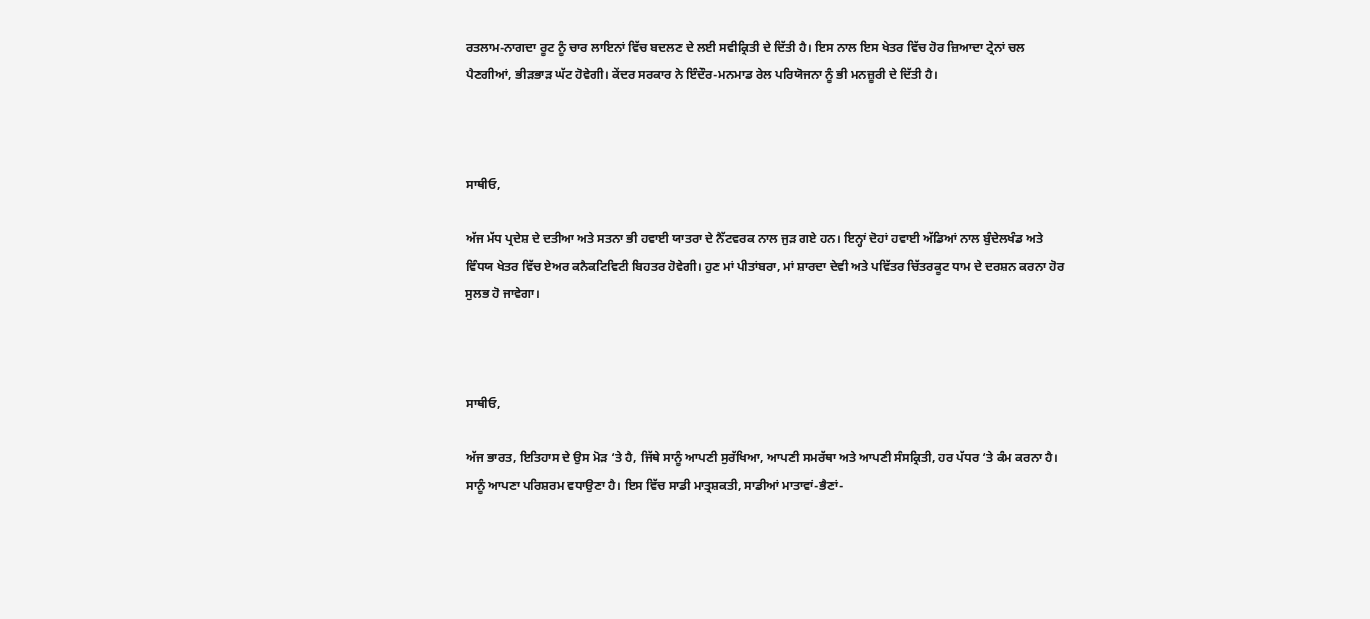ਰਤਲਾਮ-ਨਾਗਦਾ ਰੂਟ ਨੂੰ ਚਾਰ ਲਾਇਨਾਂ ਵਿੱਚ ਬਦਲਣ ਦੇ ਲਈ ਸਵੀਕ੍ਰਿਤੀ ਦੇ ਦਿੱਤੀ ਹੈ। ਇਸ ਨਾਲ ਇਸ ਖੇਤਰ ਵਿੱਚ ਹੋਰ ਜ਼ਿਆਦਾ ਟ੍ਰੇਨਾਂ ਚਲ ਪੈਣਗੀਆਂ, ਭੀੜਭਾੜ ਘੱਟ ਹੋਵੇਗੀ। ਕੇਂਦਰ ਸਰਕਾਰ ਨੇ ਇੰਦੌਰ-ਮਨਮਾਡ ਰੇਲ ਪਰਿਯੋਜਨਾ ਨੂੰ ਭੀ ਮਨਜ਼ੂਰੀ ਦੇ ਦਿੱਤੀ ਹੈ।



ਸਾਥੀਓ,

ਅੱਜ ਮੱਧ ਪ੍ਰਦੇਸ਼ ਦੇ ਦਤੀਆ ਅਤੇ ਸਤਨਾ ਭੀ ਹਵਾਈ ਯਾਤਰਾ ਦੇ ਨੈੱਟਵਰਕ ਨਾਲ ਜੁੜ ਗਏ ਹਨ। ਇਨ੍ਹਾਂ ਦੋਹਾਂ ਹਵਾਈ ਅੱਡਿਆਂ ਨਾਲ ਬੁੰਦੇਲਖੰਡ ਅਤੇ ਵਿੰਧਯ ਖੇਤਰ ਵਿੱਚ ਏਅਰ ਕਨੈਕਟਿਵਿਟੀ ਬਿਹਤਰ ਹੋਵੇਗੀ। ਹੁਣ ਮਾਂ ਪੀਤਾਂਬਰਾ, ਮਾਂ ਸ਼ਾਰਦਾ ਦੇਵੀ ਅਤੇ ਪਵਿੱਤਰ ਚਿੱਤਰਕੂਟ ਧਾਮ ਦੇ ਦਰਸ਼ਨ ਕਰਨਾ ਹੋਰ ਸੁਲਭ ਹੋ ਜਾਵੇਗਾ।



ਸਾਥੀਓ,

ਅੱਜ ਭਾਰਤ, ਇਤਿਹਾਸ ਦੇ ਉਸ ਮੋੜ ‘ਤੇ ਹੈ, ਜਿੱਥੇ ਸਾਨੂੰ ਆਪਣੀ ਸੁਰੱਖਿਆ, ਆਪਣੀ ਸਮਰੱਥਾ ਅਤੇ ਆਪਣੀ ਸੰਸਕ੍ਰਿਤੀ, ਹਰ ਪੱਧਰ ‘ਤੇ ਕੰਮ ਕਰਨਾ ਹੈ। ਸਾਨੂੰ ਆਪਣਾ ਪਰਿਸ਼ਰਮ ਵਧਾਉਣਾ ਹੈ। ਇਸ ਵਿੱਚ ਸਾਡੀ ਮਾਤ੍ਰਸ਼ਕਤੀ, ਸਾਡੀਆਂ ਮਾਤਾਵਾਂ-ਭੈਣਾਂ-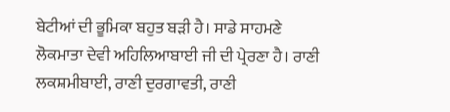ਬੇਟੀਆਂ ਦੀ ਭੂਮਿਕਾ ਬਹੁਤ ਬੜੀ ਹੈ। ਸਾਡੇ ਸਾਹਮਣੇ ਲੋਕਮਾਤਾ ਦੇਵੀ ਅਹਿਲਿਆਬਾਈ ਜੀ ਦੀ ਪ੍ਰੇਰਣਾ ਹੈ। ਰਾਣੀ ਲਕਸ਼ਮੀਬਾਈ, ਰਾਣੀ ਦੁਰਗਾਵਤੀ, ਰਾਣੀ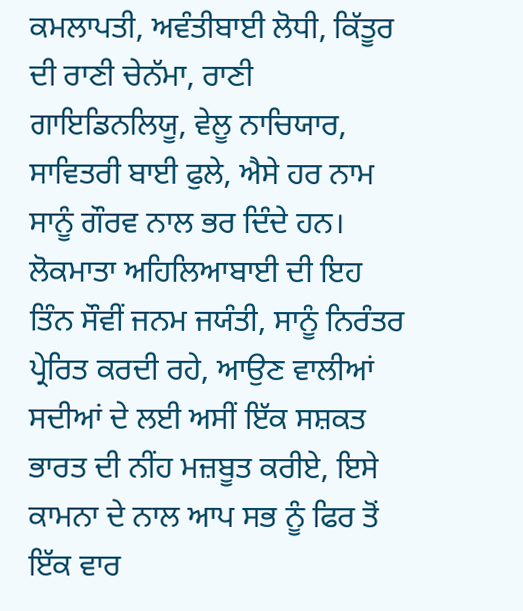ਕਮਲਾਪਤੀ, ਅਵੰਤੀਬਾਈ ਲੋਧੀ, ਕਿੱਤੂਰ ਦੀ ਰਾਣੀ ਚੇਨੱਮਾ, ਰਾਣੀ ਗਾਇਡਿਨਲਿਯੂ, ਵੇਲੂ ਨਾਚਿਯਾਰ, ਸਾਵਿਤਰੀ ਬਾਈ ਫੁਲੇ, ਐਸੇ ਹਰ ਨਾਮ ਸਾਨੂੰ ਗੌਰਵ ਨਾਲ ਭਰ ਦਿੰਦੇ ਹਨ। ਲੋਕਮਾਤਾ ਅਹਿਲਿਆਬਾਈ ਦੀ ਇਹ ਤਿੰਨ ਸੌਵੀਂ ਜਨਮ ਜਯੰਤੀ, ਸਾਨੂੰ ਨਿਰੰਤਰ ਪ੍ਰੇਰਿਤ ਕਰਦੀ ਰਹੇ, ਆਉਣ ਵਾਲੀਆਂ ਸਦੀਆਂ ਦੇ ਲਈ ਅਸੀਂ ਇੱਕ ਸਸ਼ਕਤ ਭਾਰਤ ਦੀ ਨੀਂਹ ਮਜ਼ਬੂਤ ਕਰੀਏ, ਇਸੇ ਕਾਮਨਾ ਦੇ ਨਾਲ ਆਪ ਸਭ ਨੂੰ ਫਿਰ ਤੋਂ ਇੱਕ ਵਾਰ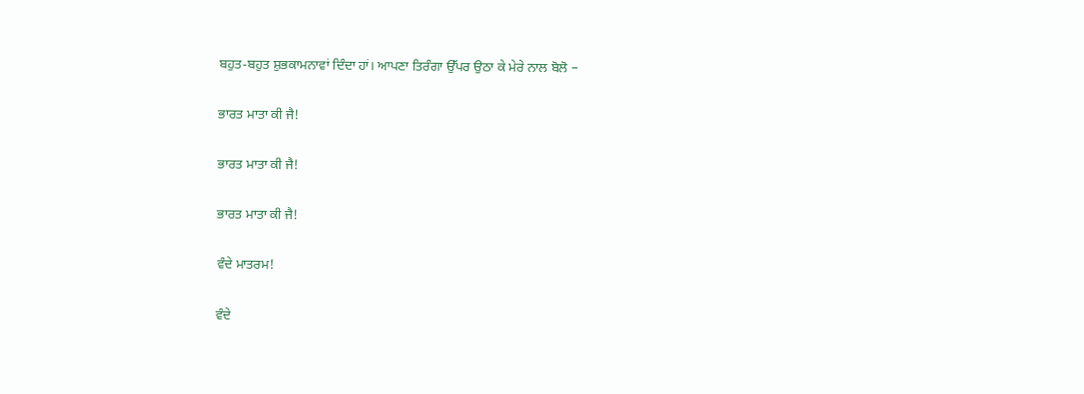ਬਹੁਤ-ਬਹੁਤ ਸ਼ੁਭਕਾਮਨਾਵਾਂ ਦਿੰਦਾ ਹਾਂ। ਆਪਣਾ ਤਿਰੰਗਾ ਉੱਪਰ ਉਠਾ ਕੇ ਮੇਰੇ ਨਾਲ ਬੋਲੋ –

ਭਾਰਤ ਮਾਤਾ ਕੀ ਜੈ!

ਭਾਰਤ ਮਾਤਾ ਕੀ ਜੈ!

ਭਾਰਤ ਮਾਤਾ ਕੀ ਜੈ!

ਵੰਦੇ ਮਾਤਰਮ!

ਵੰਦੇ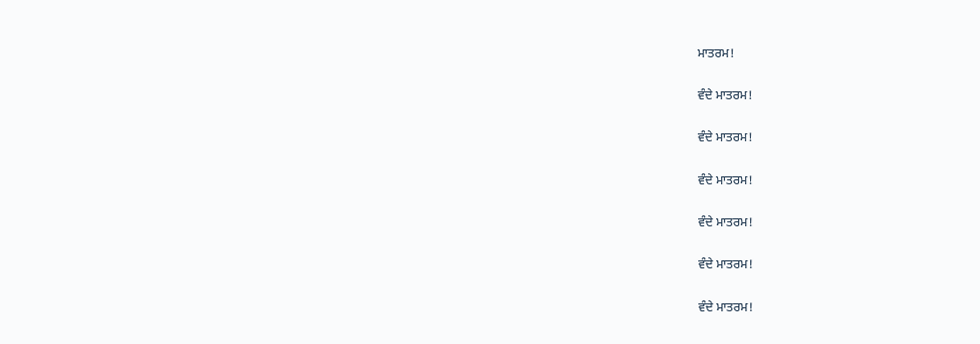ਮਾਤਰਮ!

ਵੰਦੇ ਮਾਤਰਮ!

ਵੰਦੇ ਮਾਤਰਮ!

ਵੰਦੇ ਮਾਤਰਮ!

ਵੰਦੇ ਮਾਤਰਮ!

ਵੰਦੇ ਮਾਤਰਮ!

ਵੰਦੇ ਮਾਤਰਮ!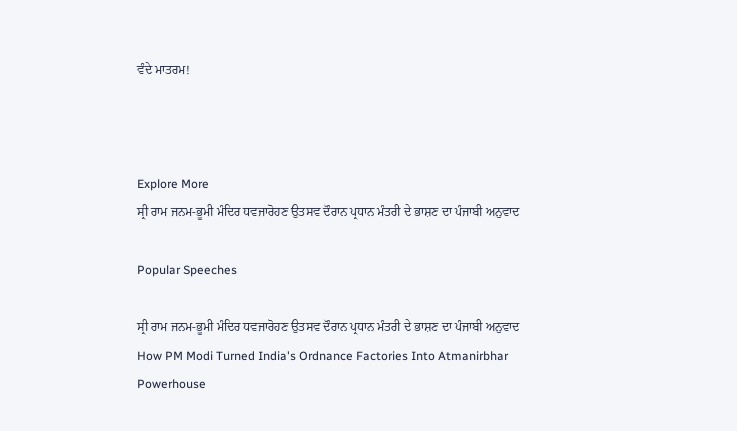ਵੰਦੇ ਮਾਤਰਮ!



Explore More
ਸ੍ਰੀ ਰਾਮ ਜਨਮ-ਭੂਮੀ ਮੰਦਿਰ ਧਵਜਾਰੋਹਣ ਉਤਸਵ ਦੌਰਾਨ ਪ੍ਰਧਾਨ ਮੰਤਰੀ ਦੇ ਭਾਸ਼ਣ ਦਾ ਪੰਜਾਬੀ ਅਨੁਵਾਦ

Popular Speeches

ਸ੍ਰੀ ਰਾਮ ਜਨਮ-ਭੂਮੀ ਮੰਦਿਰ ਧਵਜਾਰੋਹਣ ਉਤਸਵ ਦੌਰਾਨ ਪ੍ਰਧਾਨ ਮੰਤਰੀ ਦੇ ਭਾਸ਼ਣ ਦਾ ਪੰਜਾਬੀ ਅਨੁਵਾਦ
How PM Modi Turned India's Ordnance Factories Into Atmanirbhar Powerhouse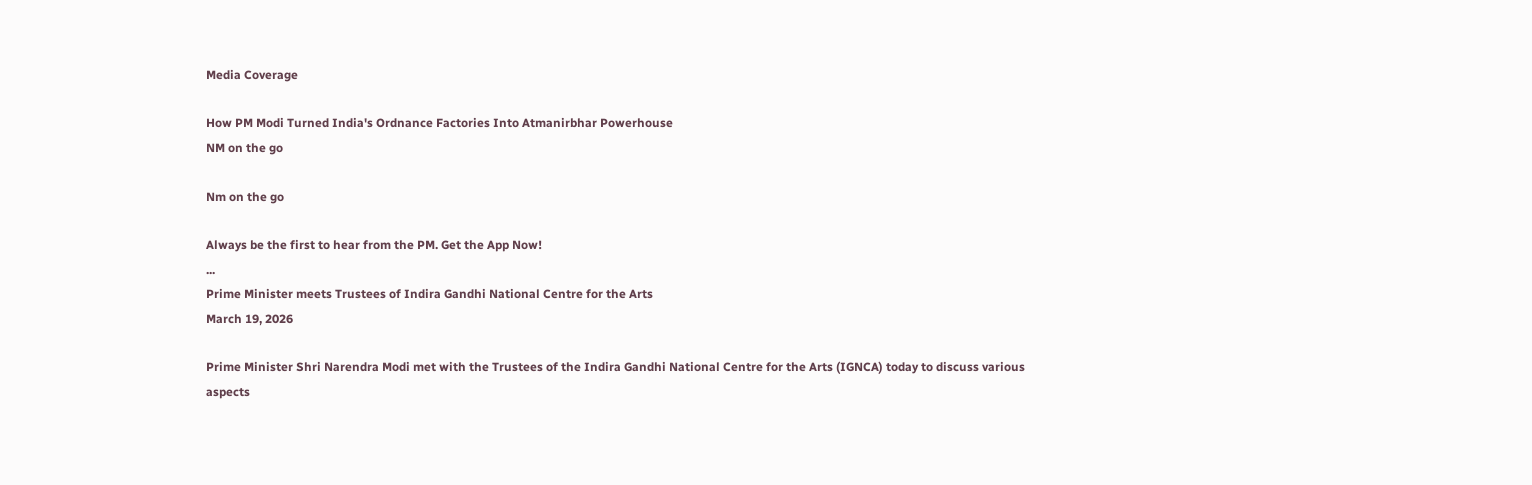Media Coverage

How PM Modi Turned India's Ordnance Factories Into Atmanirbhar Powerhouse
NM on the go

Nm on the go

Always be the first to hear from the PM. Get the App Now!
...
Prime Minister meets Trustees of Indira Gandhi National Centre for the Arts
March 19, 2026

Prime Minister Shri Narendra Modi met with the Trustees of the Indira Gandhi National Centre for the Arts (IGNCA) today to discuss various aspects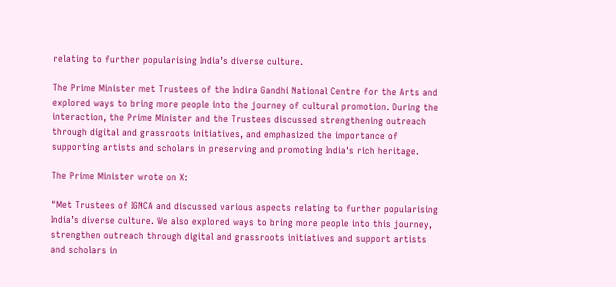relating to further popularising India’s diverse culture.

The Prime Minister met Trustees of the Indira Gandhi National Centre for the Arts and explored ways to bring more people into the journey of cultural promotion. During the interaction, the Prime Minister and the Trustees discussed strengthening outreach through digital and grassroots initiatives, and emphasized the importance of supporting artists and scholars in preserving and promoting India's rich heritage.

The Prime Minister wrote on X:

"Met Trustees of IGNCA and discussed various aspects relating to further popularising India’s diverse culture. We also explored ways to bring more people into this journey, strengthen outreach through digital and grassroots initiatives and support artists and scholars in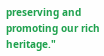preserving and promoting our rich heritage."